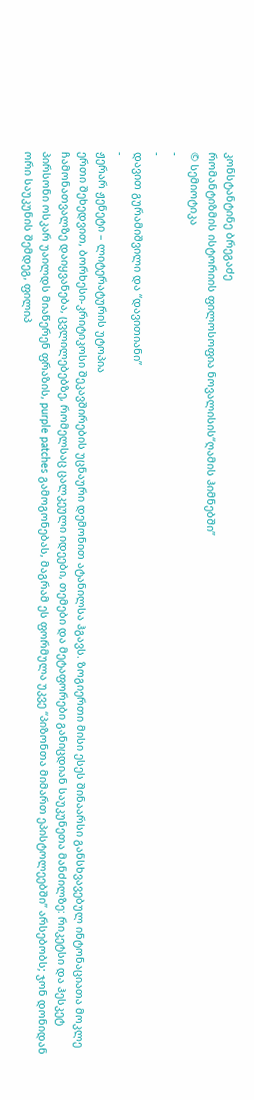კონსტანტინე ბრეგაძე
რომანტიზმის ისტორიის ფილოსოფია ნოვალისის“ღამის ჰიმნებში”
© სემიოტიკა
-
-
დავით გურამიშვილი და “დავითიანი”
-
ჟერარ ჟენეტი – ლიტერატურის უტოპია
ერთი შეხედვით, ბორხესი-კრიტიკოსი შეკავშირების უცნაური დემონით ატანილსა ჰგავს. ზოგიერთი მისი ესეს შინაარსი განსხვავებულ ინტონაციათა მოკლე ჩამონათვალზე დაიყვანება, ცვლილებებზე, რომელსაც ცალკეული იდეები, თემები და მეტაფორები განიცდიან საუკუნეთა მანძილზე: რიკეტსი და ჰესკეტ პირსონი ოსკარ უაილდს მიაწერენ ფრაზის, purple patches გამოგონებას, მაგრამ ეს ფორმულა უკვე “პიზონთა მიმართ ეპისტოლეებში” არსებობს; ჯონ დონიდან ორი საუკუნის შემდეგ, ფილიპ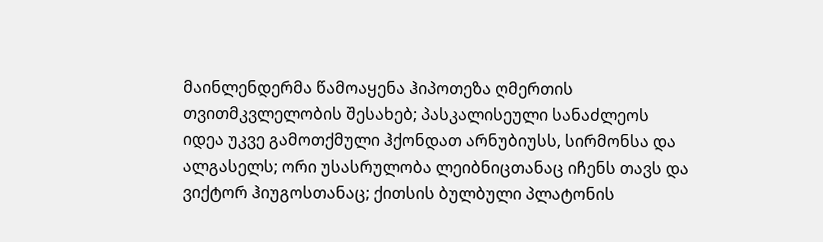მაინლენდერმა წამოაყენა ჰიპოთეზა ღმერთის თვითმკვლელობის შესახებ; პასკალისეული სანაძლეოს იდეა უკვე გამოთქმული ჰქონდათ არნუბიუსს, სირმონსა და ალგასელს; ორი უსასრულობა ლეიბნიცთანაც იჩენს თავს და ვიქტორ ჰიუგოსთანაც; ქითსის ბულბული პლატონის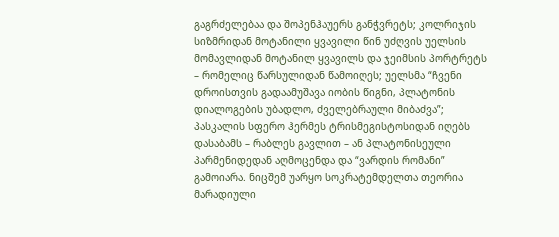გაგრძელებაა და შოპენჰაუერს განჭვრეტს; კოლრიჯის სიზმრიდან მოტანილი ყვავილი წინ უძღვის უელსის მომავლიდან მოტანილ ყვავილს და ჯეიმსის პორტრეტს – რომელიც წარსულიდან წამოიღეს; უელსმა “ჩვენი დროისთვის გადაამუშავა იობის წიგნი, პლატონის დიალოგების უბადლო, ძველებრაული მიბაძვა”; პასკალის სფერო ჰერმეს ტრისმეგისტოსიდან იღებს დასაბამს – რაბლეს გავლით – ან პლატონისეული პარმენიდედან აღმოცენდა და “ვარდის რომანი” გამოიარა. ნიცშემ უარყო სოკრატემდელთა თეორია მარადიული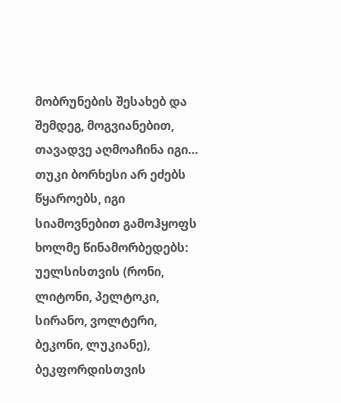მობრუნების შესახებ და შემდეგ, მოგვიანებით, თავადვე აღმოაჩინა იგი…
თუკი ბორხესი არ ეძებს წყაროებს, იგი სიამოვნებით გამოჰყოფს ხოლმე წინამორბედებს: უელსისთვის (რონი, ლიტონი, პელტოკი, სირანო, ვოლტერი, ბეკონი, ლუკიანე), ბეკფორდისთვის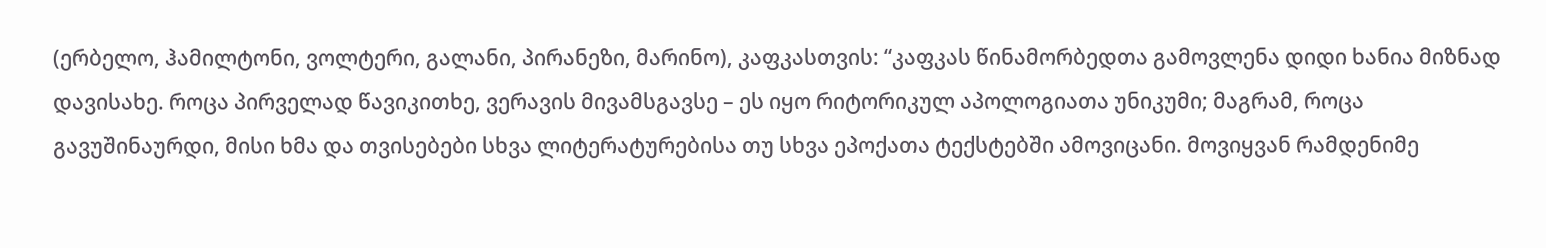(ერბელო, ჰამილტონი, ვოლტერი, გალანი, პირანეზი, მარინო), კაფკასთვის: “კაფკას წინამორბედთა გამოვლენა დიდი ხანია მიზნად დავისახე. როცა პირველად წავიკითხე, ვერავის მივამსგავსე – ეს იყო რიტორიკულ აპოლოგიათა უნიკუმი; მაგრამ, როცა გავუშინაურდი, მისი ხმა და თვისებები სხვა ლიტერატურებისა თუ სხვა ეპოქათა ტექსტებში ამოვიცანი. მოვიყვან რამდენიმე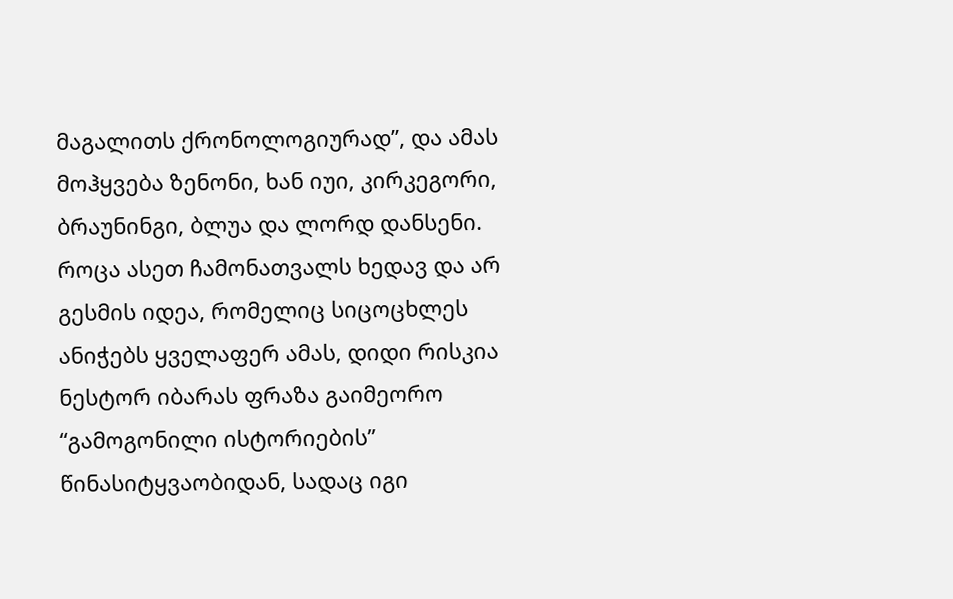მაგალითს ქრონოლოგიურად”, და ამას მოჰყვება ზენონი, ხან იუი, კირკეგორი, ბრაუნინგი, ბლუა და ლორდ დანსენი. როცა ასეთ ჩამონათვალს ხედავ და არ გესმის იდეა, რომელიც სიცოცხლეს ანიჭებს ყველაფერ ამას, დიდი რისკია ნესტორ იბარას ფრაზა გაიმეორო “გამოგონილი ისტორიების” წინასიტყვაობიდან, სადაც იგი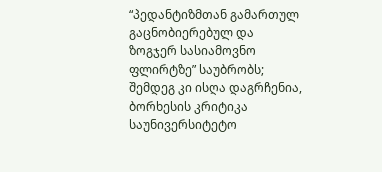“პედანტიზმთან გამართულ გაცნობიერებულ და ზოგჯერ სასიამოვნო ფლირტზე” საუბრობს; შემდეგ კი ისღა დაგრჩენია, ბორხესის კრიტიკა საუნივერსიტეტო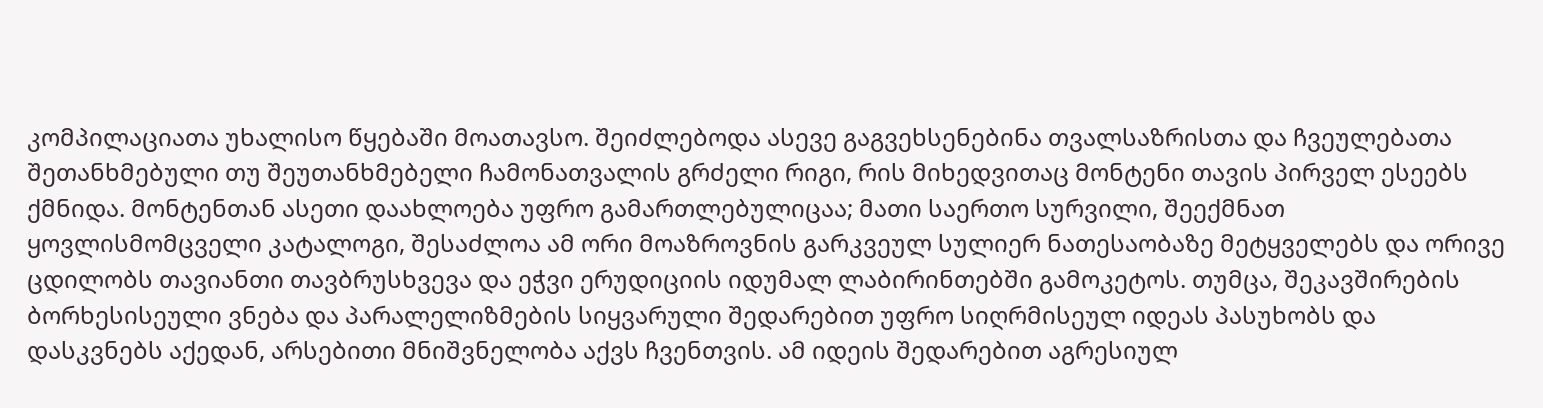კომპილაციათა უხალისო წყებაში მოათავსო. შეიძლებოდა ასევე გაგვეხსენებინა თვალსაზრისთა და ჩვეულებათა შეთანხმებული თუ შეუთანხმებელი ჩამონათვალის გრძელი რიგი, რის მიხედვითაც მონტენი თავის პირველ ესეებს ქმნიდა. მონტენთან ასეთი დაახლოება უფრო გამართლებულიცაა; მათი საერთო სურვილი, შეექმნათ ყოვლისმომცველი კატალოგი, შესაძლოა ამ ორი მოაზროვნის გარკვეულ სულიერ ნათესაობაზე მეტყველებს და ორივე ცდილობს თავიანთი თავბრუსხვევა და ეჭვი ერუდიციის იდუმალ ლაბირინთებში გამოკეტოს. თუმცა, შეკავშირების ბორხესისეული ვნება და პარალელიზმების სიყვარული შედარებით უფრო სიღრმისეულ იდეას პასუხობს და დასკვნებს აქედან, არსებითი მნიშვნელობა აქვს ჩვენთვის. ამ იდეის შედარებით აგრესიულ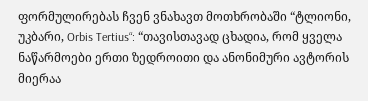ფორმულირებას ჩვენ ვნახავთ მოთხრობაში “ტლიონი, უკბარი, Orbis Tertius“: “თავისთავად ცხადია, რომ ყველა ნაწარმოები ერთი ზედროითი და ანონიმური ავტორის მიერაა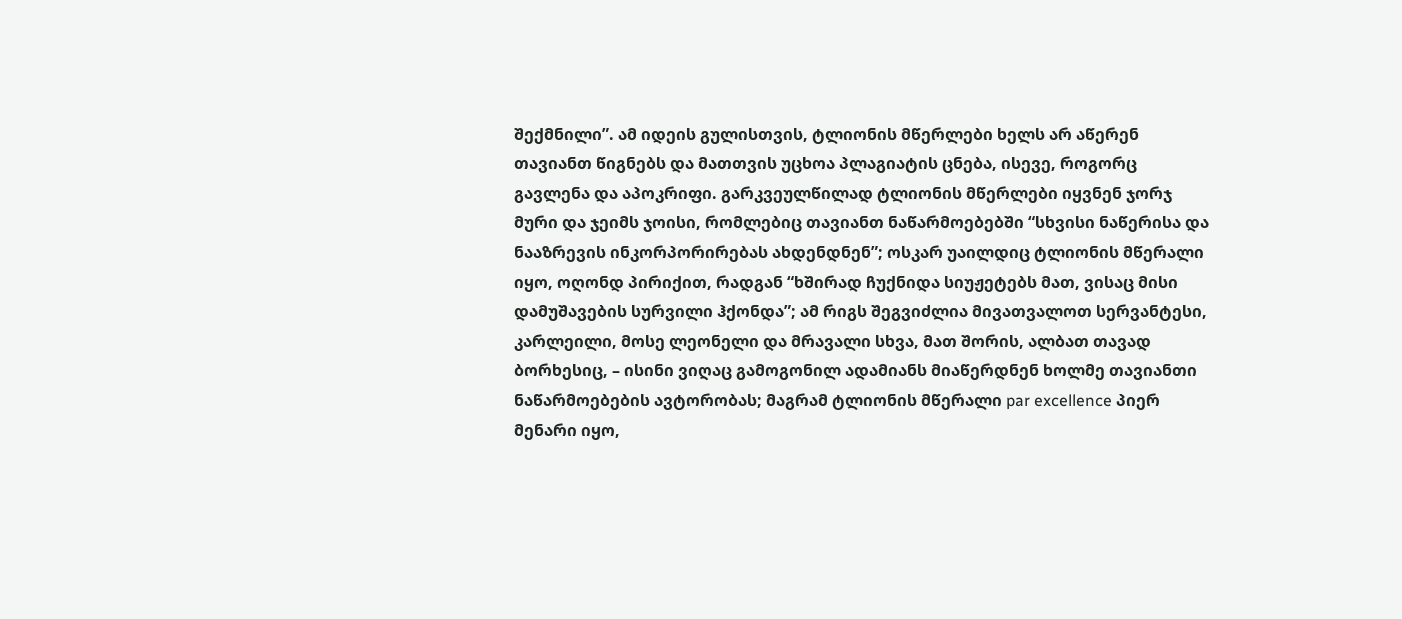შექმნილი”. ამ იდეის გულისთვის, ტლიონის მწერლები ხელს არ აწერენ თავიანთ წიგნებს და მათთვის უცხოა პლაგიატის ცნება, ისევე, როგორც გავლენა და აპოკრიფი. გარკვეულწილად ტლიონის მწერლები იყვნენ ჯორჯ მური და ჯეიმს ჯოისი, რომლებიც თავიანთ ნაწარმოებებში “სხვისი ნაწერისა და ნააზრევის ინკორპორირებას ახდენდნენ”; ოსკარ უაილდიც ტლიონის მწერალი იყო, ოღონდ პირიქით, რადგან “ხშირად ჩუქნიდა სიუჟეტებს მათ, ვისაც მისი დამუშავების სურვილი ჰქონდა”; ამ რიგს შეგვიძლია მივათვალოთ სერვანტესი, კარლეილი, მოსე ლეონელი და მრავალი სხვა, მათ შორის, ალბათ თავად ბორხესიც, – ისინი ვიღაც გამოგონილ ადამიანს მიაწერდნენ ხოლმე თავიანთი ნაწარმოებების ავტორობას; მაგრამ ტლიონის მწერალი par excellence პიერ მენარი იყო,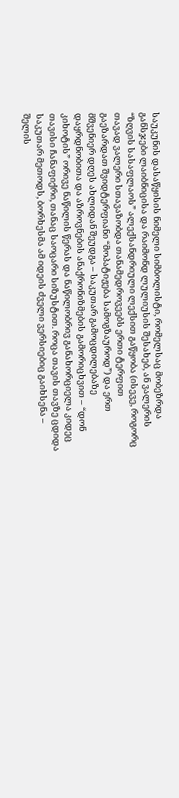საუკუნის დასაწყისის ნიმელი სიმბოლისტი, რომელსაც მობეზრდა განსჯები ლაიბნიცისა და რაიმონდ ლულიუსის შესახებ, ან ვალერის “ზღვის სასაფლაოს” ალექსანდრიული ლექსით გაწყობა (ისევე, როგორც თავად ვალერი სთავაზობდა თანამედროვეებს ერთი ტერფით გაეზარდათ შვიდტერფიანი “მოპატიჟება სამოგზაუროდ”) და ერთ მშვენიერ დღეს ახლიდან შეუდგა – საკუთარ გამოცდილებაზე დაყრდნობითა და აზროვნების ანაქრონიზმების გამორიცხვით – “დონ კიხოტის” ორივე ნაწილის წერას და ნაწილობრივ განახორციელა კიდეც თავისი ჩანაფიქრი, თანაც საოცარი სიზუსტით. როცა თავის თავზე ცდიდა საკუთარ მეთოდს, ბორხესმა ამ იდეის ძველი ვერსიებიც გაიხსენა – შელის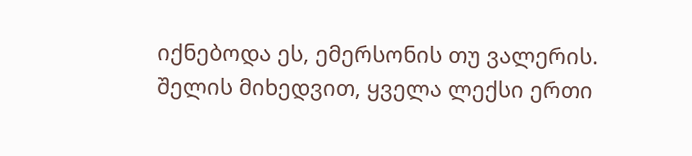იქნებოდა ეს, ემერსონის თუ ვალერის. შელის მიხედვით, ყველა ლექსი ერთი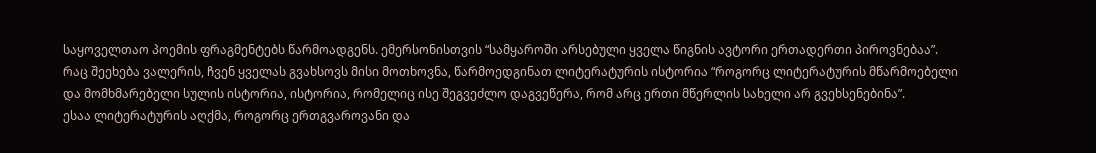საყოველთაო პოემის ფრაგმენტებს წარმოადგენს. ემერსონისთვის “სამყაროში არსებული ყველა წიგნის ავტორი ერთადერთი პიროვნებაა”. რაც შეეხება ვალერის, ჩვენ ყველას გვახსოვს მისი მოთხოვნა, წარმოედგინათ ლიტერატურის ისტორია “როგორც ლიტერატურის მწარმოებელი და მომხმარებელი სულის ისტორია, ისტორია, რომელიც ისე შეგვეძლო დაგვეწერა, რომ არც ერთი მწერლის სახელი არ გვეხსენებინა”.
ესაა ლიტერატურის აღქმა, როგორც ერთგვაროვანი და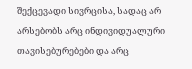შექცევადი სივრცისა, სადაც არ არსებობს არც ინდივიდუალური თავისებურებები და არც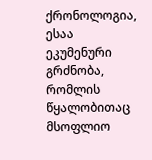ქრონოლოგია, ესაა ეკუმენური გრძნობა, რომლის წყალობითაც მსოფლიო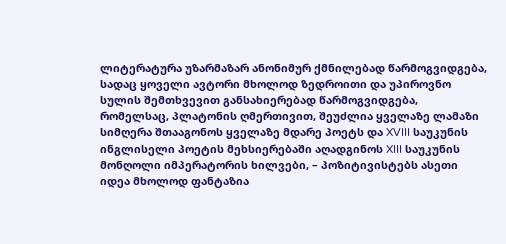ლიტერატურა უზარმაზარ ანონიმურ ქმნილებად წარმოგვიდგება, სადაც ყოველი ავტორი მხოლოდ ზედროითი და უპიროვნო სულის შემთხვევით განსახიერებად წარმოგვიდგება, რომელსაც, პლატონის ღმერთივით, შეუძლია ყველაზე ლამაზი სიმღერა შთააგონოს ყველაზე მდარე პოეტს და XVIII საუკუნის ინგლისელი პოეტის მეხსიერებაში აღადგინოს XIII საუკუნის მონღოლი იმპერატორის ხილვები, – პოზიტივისტებს ასეთი იდეა მხოლოდ ფანტაზია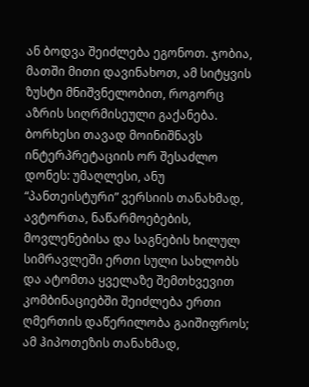ან ბოდვა შეიძლება ეგონოთ. ჯობია, მათში მითი დავინახოთ, ამ სიტყვის ზუსტი მნიშვნელობით, როგორც აზრის სიღრმისეული გაქანება. ბორხესი თავად მოინიშნავს ინტერპრეტაციის ორ შესაძლო დონეს: უმაღლესი, ანუ “პანთეისტური” ვერსიის თანახმად, ავტორთა, ნაწარმოებების, მოვლენებისა და საგნების ხილულ სიმრავლეში ერთი სული სახლობს და ატომთა ყველაზე შემთხვევით კომბინაციებში შეიძლება ერთი ღმერთის დაწერილობა გაიშიფროს; ამ ჰიპოთეზის თანახმად,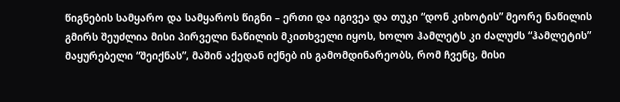წიგნების სამყარო და სამყაროს წიგნი – ერთი და იგივეა და თუკი “დონ კიხოტის” მეორე ნაწილის გმირს შეუძლია მისი პირველი ნაწილის მკითხველი იყოს, ხოლო ჰამლეტს კი ძალუძს “ჰამლეტის” მაყურებელი “შეიქნას”, მაშინ აქედან იქნებ ის გამომდინარეობს, რომ ჩვენც, მისი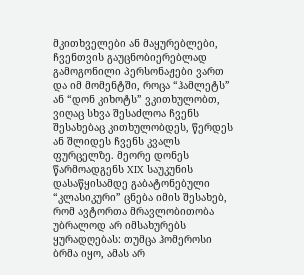მკითხველები ან მაყურებლები, ჩვენთვის გაუცნობიერებლად გამოგონილი პერსონაჟები ვართ და იმ მომენტში, როცა “ჰამლეტს” ან “დონ კიხოტს” ვკითხულობთ, ვიღაც სხვა შესაძლოა ჩვენს შესახებაც კითხულობდეს, წერდეს ან შლიდეს ჩვენს კვალს ფურცელზე. მეორე დონეს წარმოადგენს XIX საუკუნის დასაწყისამდე გაბატონებული “კლასიკური” ცნება იმის შესახებ, რომ ავტორთა მრავლობითობა უბრალოდ არ იმსახურებს ყურადღებას: თუმცა ჰომეროსი ბრმა იყო, ამას არ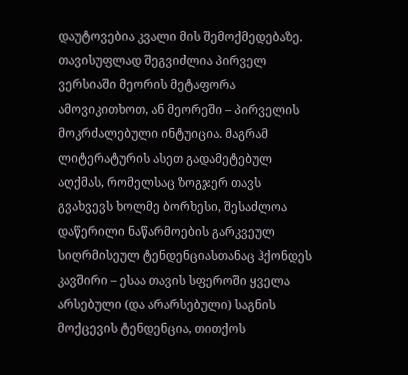დაუტოვებია კვალი მის შემოქმედებაზე. თავისუფლად შეგვიძლია პირველ ვერსიაში მეორის მეტაფორა ამოვიკითხოთ, ან მეორეში – პირველის მოკრძალებული ინტუიცია. მაგრამ ლიტერატურის ასეთ გადამეტებულ აღქმას, რომელსაც ზოგჯერ თავს გვახვევს ხოლმე ბორხესი, შესაძლოა დაწერილი ნაწარმოების გარკვეულ სიღრმისეულ ტენდენციასთანაც ჰქონდეს კავშირი – ესაა თავის სფეროში ყველა არსებული (და არარსებული) საგნის მოქცევის ტენდენცია, თითქოს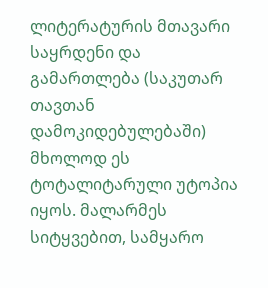ლიტერატურის მთავარი საყრდენი და გამართლება (საკუთარ თავთან დამოკიდებულებაში) მხოლოდ ეს ტოტალიტარული უტოპია იყოს. მალარმეს სიტყვებით, სამყარო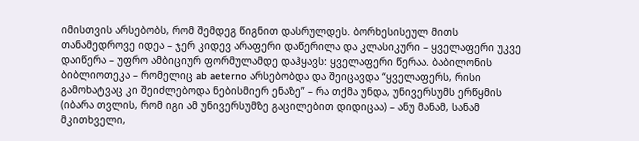იმისთვის არსებობს, რომ შემდეგ წიგნით დასრულდეს. ბორხესისეულ მითს თანამედროვე იდეა – ჯერ კიდევ არაფერი დაწერილა და კლასიკური – ყველაფერი უკვე დაიწერა – უფრო ამბიციურ ფორმულამდე დაჰყავს: ყველაფერი წერაა. ბაბილონის ბიბლიოთეკა – რომელიც ab aeterno არსებობდა და შეიცავდა “ყველაფერს, რისი გამოხატვაც კი შეიძლებოდა ნებისმიერ ენაზე” – რა თქმა უნდა, უნივერსუმს ერწყმის (იბარა თვლის, რომ იგი ამ უნივერსუმზე გაცილებით დიდიცაა) – ანუ მანამ, სანამ მკითხველი,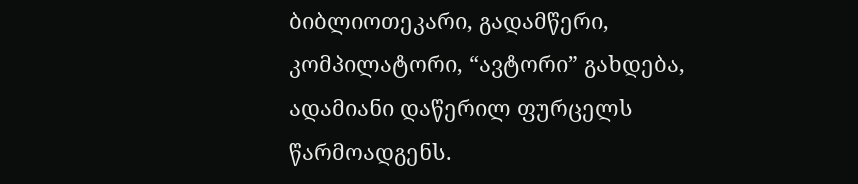ბიბლიოთეკარი, გადამწერი, კომპილატორი, “ავტორი” გახდება, ადამიანი დაწერილ ფურცელს წარმოადგენს.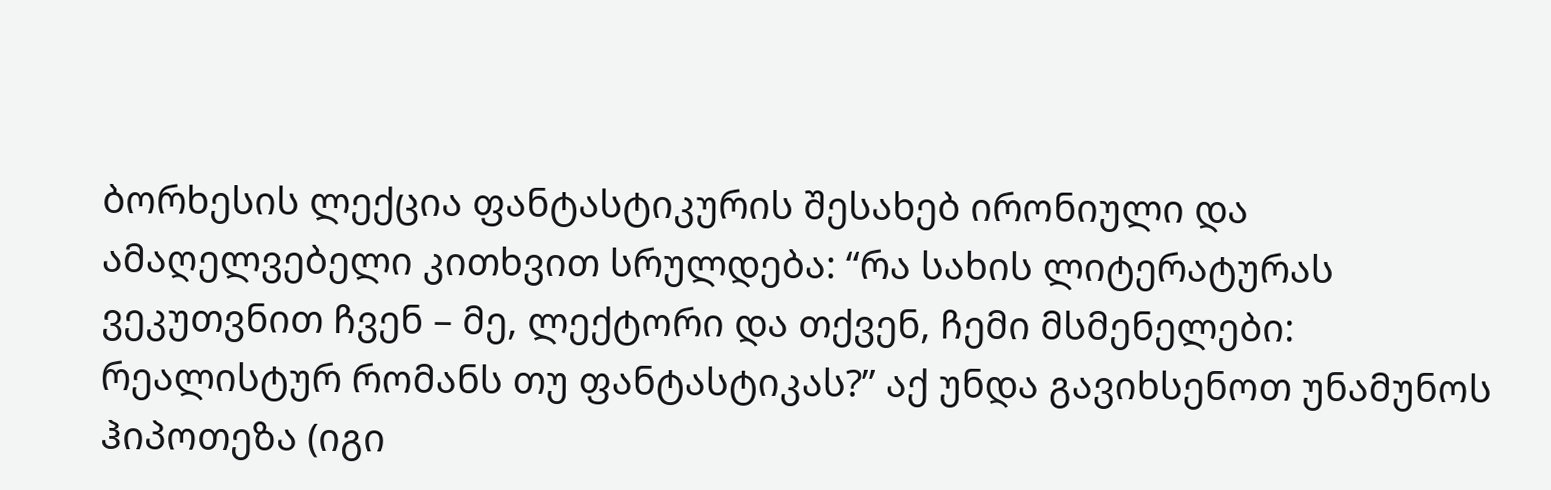ბორხესის ლექცია ფანტასტიკურის შესახებ ირონიული და ამაღელვებელი კითხვით სრულდება: “რა სახის ლიტერატურას ვეკუთვნით ჩვენ – მე, ლექტორი და თქვენ, ჩემი მსმენელები: რეალისტურ რომანს თუ ფანტასტიკას?” აქ უნდა გავიხსენოთ უნამუნოს ჰიპოთეზა (იგი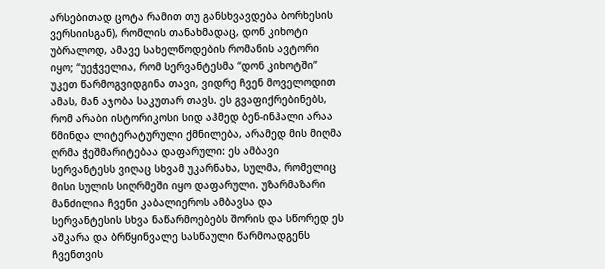არსებითად ცოტა რამით თუ განსხვავდება ბორხესის ვერსიისგან), რომლის თანახმადაც, დონ კიხოტი უბრალოდ, ამავე სახელწოდების რომანის ავტორი იყო; “უეჭველია, რომ სერვანტესმა “დონ კიხოტში” უკეთ წარმოგვიდგინა თავი, ვიდრე ჩვენ მოველოდით ამას, მან აჯობა საკუთარ თავს. ეს გვაფიქრებინებს, რომ არაბი ისტორიკოსი სიდ აჰმედ ბენ-ინჰალი არაა წმინდა ლიტერატურული ქმნილება, არამედ მის მიღმა ღრმა ჭეშმარიტებაა დაფარული: ეს ამბავი სერვანტესს ვიღაც სხვამ უკარნახა, სულმა, რომელიც მისი სულის სიღრმეში იყო დაფარული. უზარმაზარი მანძილია ჩვენი კაბალიეროს ამბავსა და სერვანტესის სხვა ნაწარმოებებს შორის და სწორედ ეს აშკარა და ბრწყინვალე სასწაული წარმოადგენს ჩვენთვის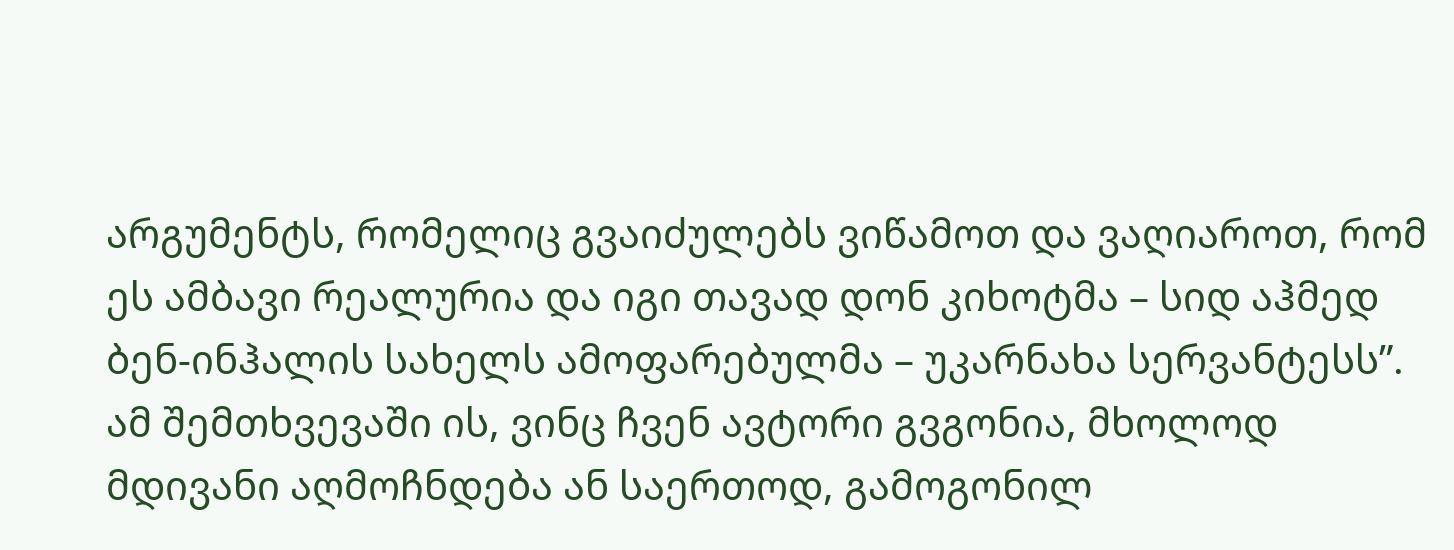არგუმენტს, რომელიც გვაიძულებს ვიწამოთ და ვაღიაროთ, რომ ეს ამბავი რეალურია და იგი თავად დონ კიხოტმა – სიდ აჰმედ ბენ-ინჰალის სახელს ამოფარებულმა – უკარნახა სერვანტესს”. ამ შემთხვევაში ის, ვინც ჩვენ ავტორი გვგონია, მხოლოდ მდივანი აღმოჩნდება ან საერთოდ, გამოგონილ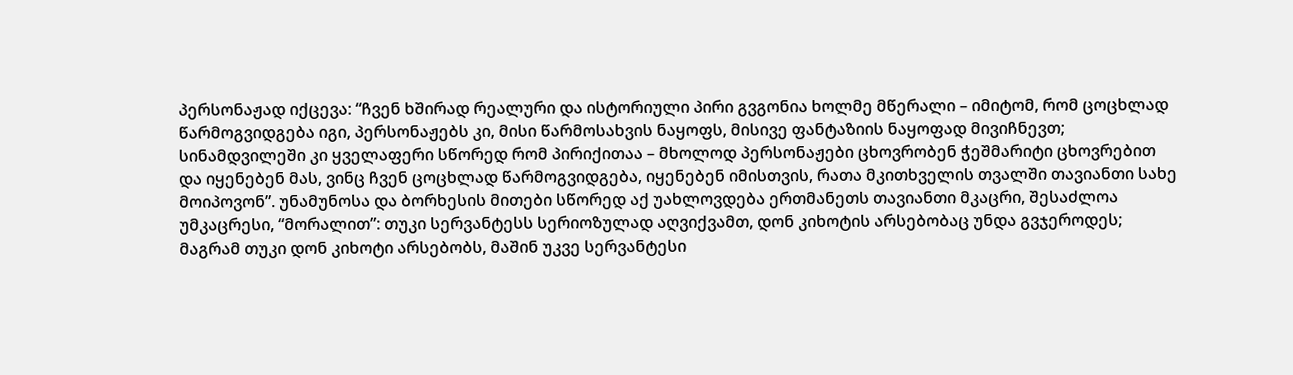პერსონაჟად იქცევა: “ჩვენ ხშირად რეალური და ისტორიული პირი გვგონია ხოლმე მწერალი – იმიტომ, რომ ცოცხლად წარმოგვიდგება იგი, პერსონაჟებს კი, მისი წარმოსახვის ნაყოფს, მისივე ფანტაზიის ნაყოფად მივიჩნევთ; სინამდვილეში კი ყველაფერი სწორედ რომ პირიქითაა – მხოლოდ პერსონაჟები ცხოვრობენ ჭეშმარიტი ცხოვრებით და იყენებენ მას, ვინც ჩვენ ცოცხლად წარმოგვიდგება, იყენებენ იმისთვის, რათა მკითხველის თვალში თავიანთი სახე მოიპოვონ”. უნამუნოსა და ბორხესის მითები სწორედ აქ უახლოვდება ერთმანეთს თავიანთი მკაცრი, შესაძლოა უმკაცრესი, “მორალით”: თუკი სერვანტესს სერიოზულად აღვიქვამთ, დონ კიხოტის არსებობაც უნდა გვჯეროდეს; მაგრამ თუკი დონ კიხოტი არსებობს, მაშინ უკვე სერვანტესი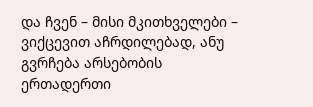და ჩვენ – მისი მკითხველები – ვიქცევით აჩრდილებად, ანუ გვრჩება არსებობის ერთადერთი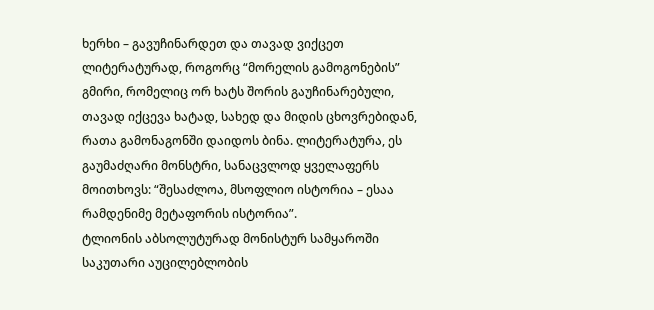ხერხი – გავუჩინარდეთ და თავად ვიქცეთ ლიტერატურად, როგორც “მორელის გამოგონების” გმირი, რომელიც ორ ხატს შორის გაუჩინარებული, თავად იქცევა ხატად, სახედ და მიდის ცხოვრებიდან, რათა გამონაგონში დაიდოს ბინა. ლიტერატურა, ეს გაუმაძღარი მონსტრი, სანაცვლოდ ყველაფერს მოითხოვს: “შესაძლოა, მსოფლიო ისტორია – ესაა რამდენიმე მეტაფორის ისტორია”.
ტლიონის აბსოლუტურად მონისტურ სამყაროში საკუთარი აუცილებლობის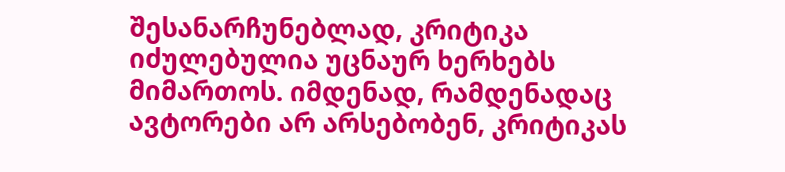შესანარჩუნებლად, კრიტიკა იძულებულია უცნაურ ხერხებს მიმართოს. იმდენად, რამდენადაც ავტორები არ არსებობენ, კრიტიკას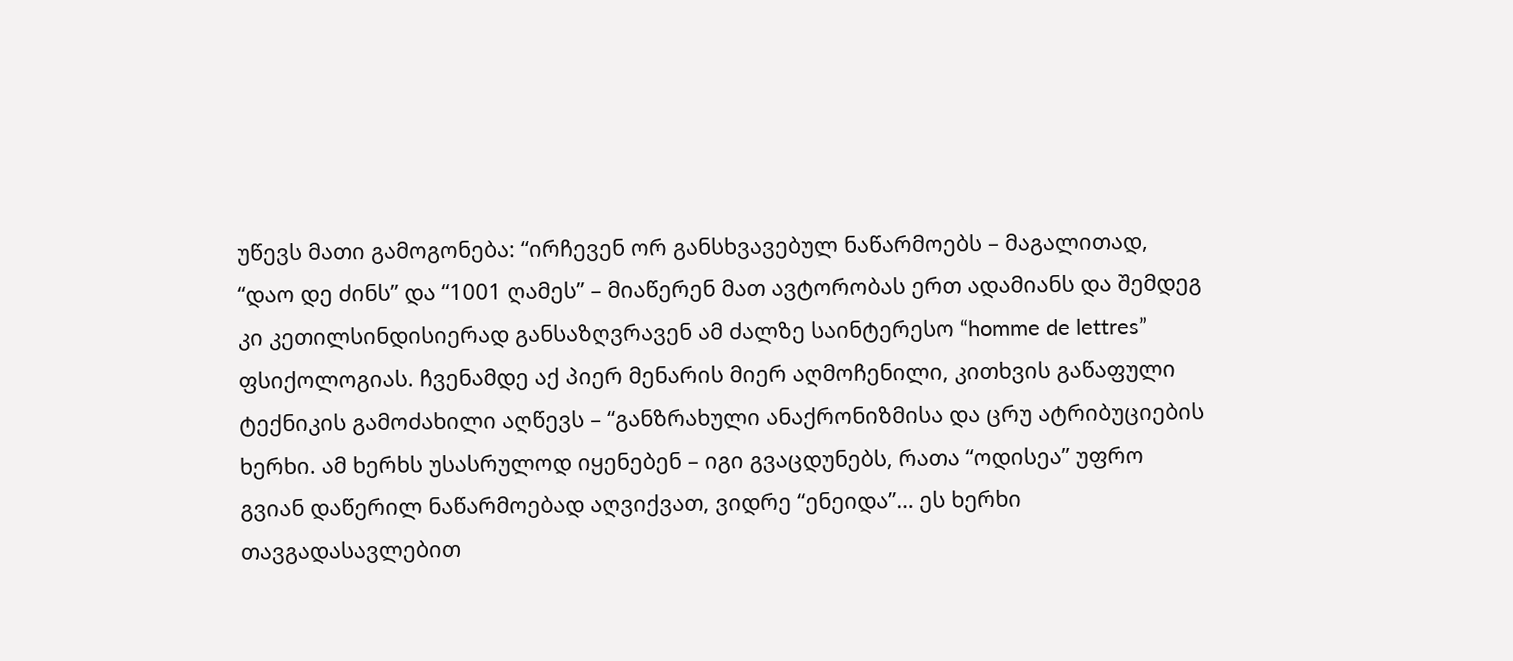უწევს მათი გამოგონება: “ირჩევენ ორ განსხვავებულ ნაწარმოებს – მაგალითად, “დაო დე ძინს” და “1001 ღამეს” – მიაწერენ მათ ავტორობას ერთ ადამიანს და შემდეგ კი კეთილსინდისიერად განსაზღვრავენ ამ ძალზე საინტერესო “homme de lettres” ფსიქოლოგიას. ჩვენამდე აქ პიერ მენარის მიერ აღმოჩენილი, კითხვის გაწაფული ტექნიკის გამოძახილი აღწევს – “განზრახული ანაქრონიზმისა და ცრუ ატრიბუციების ხერხი. ამ ხერხს უსასრულოდ იყენებენ – იგი გვაცდუნებს, რათა “ოდისეა” უფრო გვიან დაწერილ ნაწარმოებად აღვიქვათ, ვიდრე “ენეიდა”… ეს ხერხი თავგადასავლებით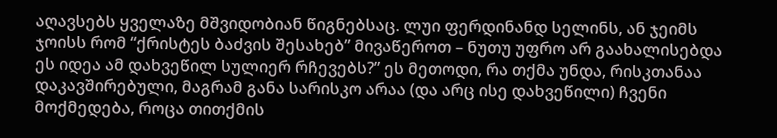აღავსებს ყველაზე მშვიდობიან წიგნებსაც. ლუი ფერდინანდ სელინს, ან ჯეიმს ჯოისს რომ “ქრისტეს ბაძვის შესახებ” მივაწეროთ – ნუთუ უფრო არ გაახალისებდა ეს იდეა ამ დახვეწილ სულიერ რჩევებს?” ეს მეთოდი, რა თქმა უნდა, რისკთანაა დაკავშირებული, მაგრამ განა სარისკო არაა (და არც ისე დახვეწილი) ჩვენი მოქმედება, როცა თითქმის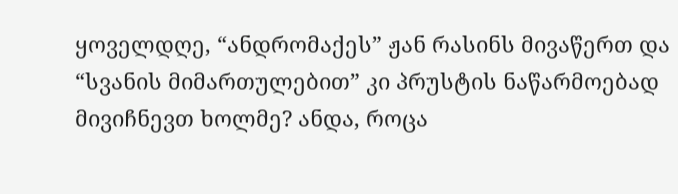ყოველდღე, “ანდრომაქეს” ჟან რასინს მივაწერთ და “სვანის მიმართულებით” კი პრუსტის ნაწარმოებად მივიჩნევთ ხოლმე? ანდა, როცა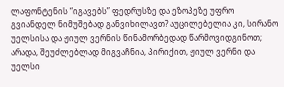ლაფონტენის “იგავებს” ფედრუსზე და ეზოპეზე უფრო გვიანდელ ნიმუშებად განვიხილავთ? აუცილებელია კი, სირანო უელსისა და ჟიულ ვერნის წინამორბედად წარმოვიდგინოთ; არადა, შეუძლებლად მიგვაჩნია, პირიქით, ჟიულ ვერნი და უელსი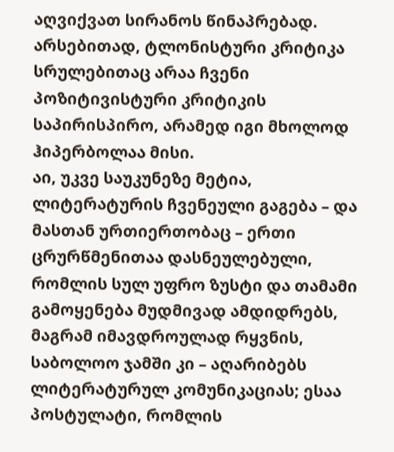აღვიქვათ სირანოს წინაპრებად. არსებითად, ტლონისტური კრიტიკა სრულებითაც არაა ჩვენი პოზიტივისტური კრიტიკის საპირისპირო, არამედ იგი მხოლოდ ჰიპერბოლაა მისი.
აი, უკვე საუკუნეზე მეტია, ლიტერატურის ჩვენეული გაგება – და მასთან ურთიერთობაც – ერთი ცრურწმენითაა დასნეულებული, რომლის სულ უფრო ზუსტი და თამამი გამოყენება მუდმივად ამდიდრებს, მაგრამ იმავდროულად რყვნის, საბოლოო ჯამში კი – აღარიბებს ლიტერატურულ კომუნიკაციას; ესაა პოსტულატი, რომლის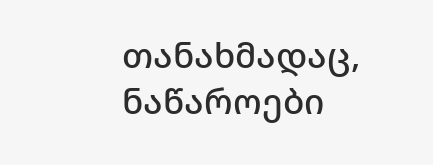თანახმადაც, ნაწაროები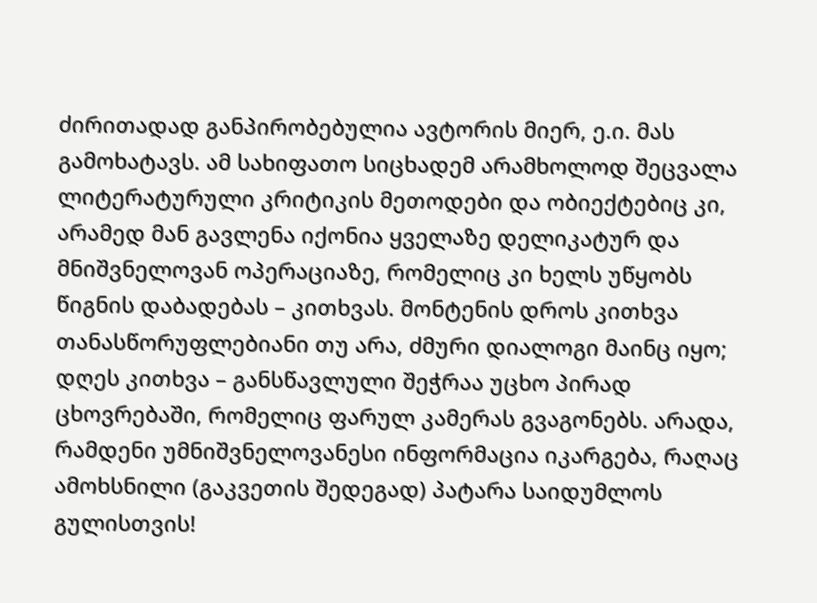ძირითადად განპირობებულია ავტორის მიერ, ე.ი. მას გამოხატავს. ამ სახიფათო სიცხადემ არამხოლოდ შეცვალა ლიტერატურული კრიტიკის მეთოდები და ობიექტებიც კი, არამედ მან გავლენა იქონია ყველაზე დელიკატურ და მნიშვნელოვან ოპერაციაზე, რომელიც კი ხელს უწყობს წიგნის დაბადებას – კითხვას. მონტენის დროს კითხვა თანასწორუფლებიანი თუ არა, ძმური დიალოგი მაინც იყო; დღეს კითხვა – განსწავლული შეჭრაა უცხო პირად ცხოვრებაში, რომელიც ფარულ კამერას გვაგონებს. არადა, რამდენი უმნიშვნელოვანესი ინფორმაცია იკარგება, რაღაც ამოხსნილი (გაკვეთის შედეგად) პატარა საიდუმლოს გულისთვის!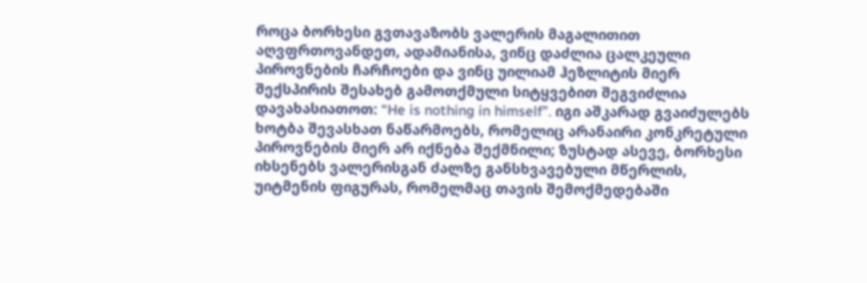როცა ბორხესი გვთავაზობს ვალერის მაგალითით აღვფრთოვანდეთ, ადამიანისა, ვინც დაძლია ცალკეული პიროვნების ჩარჩოები და ვინც უილიამ ჰეზლიტის მიერ შექსპირის შესახებ გამოთქმული სიტყვებით შეგვიძლია დავახასიათოთ: “He is nothing in himself”. იგი აშკარად გვაიძულებს ხოტბა შევასხათ ნაწარმოებს, რომელიც არანაირი კონკრეტული პიროვნების მიერ არ იქნება შექმნილი; ზუსტად ასევე, ბორხესი იხსენებს ვალერისგან ძალზე განსხვავებული მწერლის, უიტმენის ფიგურას, რომელმაც თავის შემოქმედებაში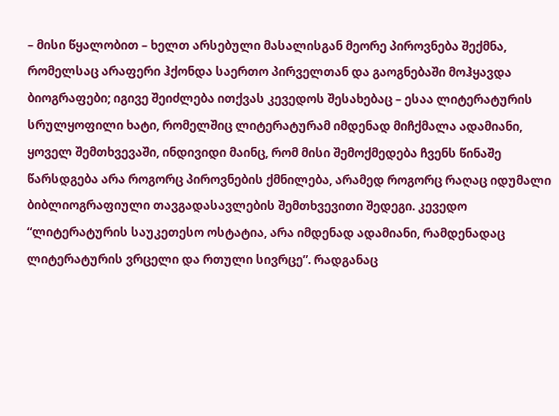– მისი წყალობით – ხელთ არსებული მასალისგან მეორე პიროვნება შექმნა, რომელსაც არაფერი ჰქონდა საერთო პირველთან და გაოგნებაში მოჰყავდა ბიოგრაფები; იგივე შეიძლება ითქვას კევედოს შესახებაც – ესაა ლიტერატურის სრულყოფილი ხატი, რომელშიც ლიტერატურამ იმდენად მიჩქმალა ადამიანი, ყოველ შემთხვევაში, ინდივიდი მაინც, რომ მისი შემოქმედება ჩვენს წინაშე წარსდგება არა როგორც პიროვნების ქმნილება, არამედ როგორც რაღაც იდუმალი ბიბლიოგრაფიული თავგადასავლების შემთხვევითი შედეგი. კევედო “ლიტერატურის საუკეთესო ოსტატია, არა იმდენად ადამიანი, რამდენადაც ლიტერატურის ვრცელი და რთული სივრცე”. რადგანაც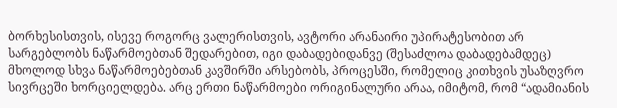ბორხესისთვის, ისევე როგორც ვალერისთვის, ავტორი არანაირი უპირატესობით არ სარგებლობს ნაწარმოებთან შედარებით, იგი დაბადებიდანვე (შესაძლოა დაბადებამდეც) მხოლოდ სხვა ნაწარმოებებთან კავშირში არსებობს, პროცესში, რომელიც კითხვის უსაზღვრო სივრცეში ხორციელდება. არც ერთი ნაწარმოები ორიგინალური არაა, იმიტომ, რომ “ადამიანის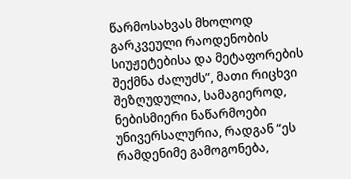წარმოსახვას მხოლოდ გარკვეული რაოდენობის სიუჟეტებისა და მეტაფორების შექმნა ძალუძს”, მათი რიცხვი შეზღუდულია, სამაგიეროდ, ნებისმიერი ნაწარმოები უნივერსალურია, რადგან “ეს რამდენიმე გამოგონება,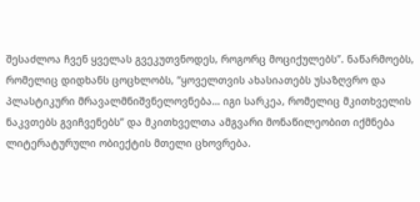შესაძლოა ჩვენ ყველას გვეკუთვნოდეს, როგორც მოციქულებს”. ნაწარმოებს, რომელიც დიდხანს ცოცხლობს, “ყოველთვის ახასიათებს უსაზღვრო და პლასტიკური მრავალმნიშვნელოვნება… იგი სარკეა, რომელიც მკითხველის ნაკვთებს გვიჩვენებს” და მკითხველთა ამგვარი მონაწილეობით იქმნება ლიტერატურული ობიექტის მთელი ცხოვრება.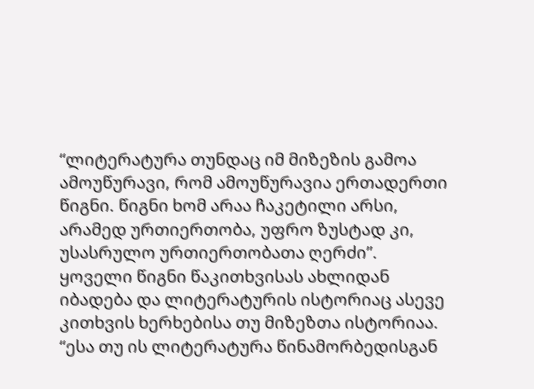“ლიტერატურა თუნდაც იმ მიზეზის გამოა ამოუწურავი, რომ ამოუწურავია ერთადერთი წიგნი. წიგნი ხომ არაა ჩაკეტილი არსი, არამედ ურთიერთობა, უფრო ზუსტად კი, უსასრულო ურთიერთობათა ღერძი”. ყოველი წიგნი წაკითხვისას ახლიდან იბადება და ლიტერატურის ისტორიაც ასევე კითხვის ხერხებისა თუ მიზეზთა ისტორიაა. “ესა თუ ის ლიტერატურა წინამორბედისგან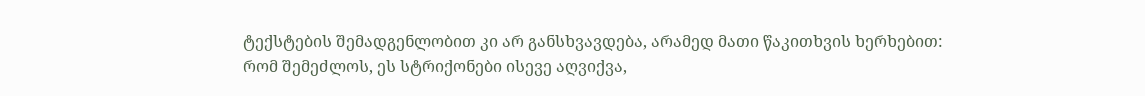ტექსტების შემადგენლობით კი არ განსხვავდება, არამედ მათი წაკითხვის ხერხებით: რომ შემეძლოს, ეს სტრიქონები ისევე აღვიქვა,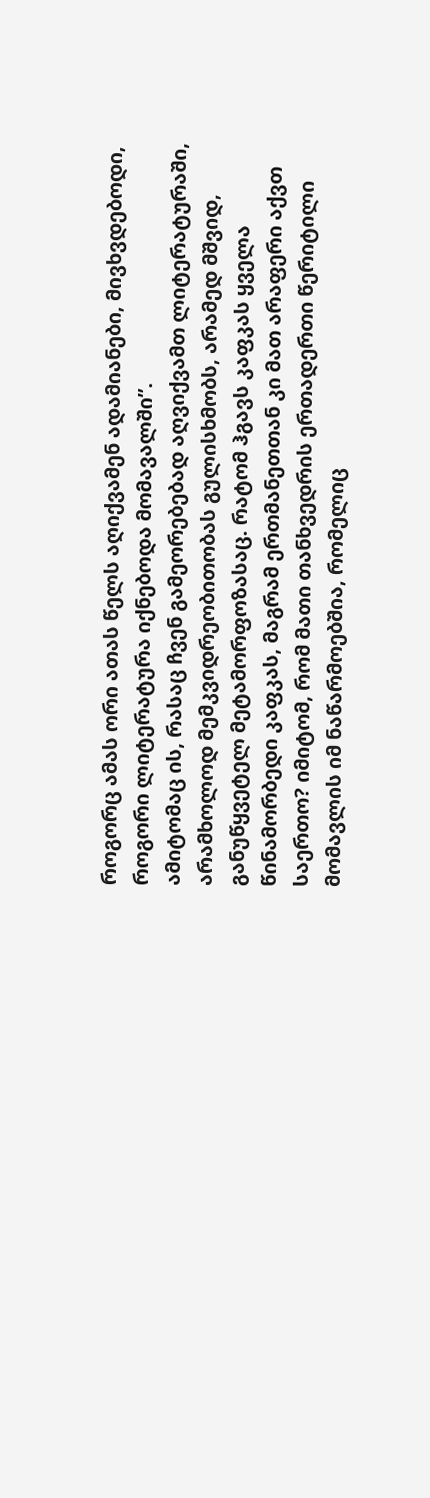როგორც ამას ორი ათას წელს აღიქვამენ ადამიანები, მივხვდებოდი, როგორი ლიტერატურა იქნებოდა მომავალში”.
ამიტომაც ის, რასაც ჩვენ გამეორებებად აღვიქვამთ ლიტერატურაში, არამხოლოდ მემკვიდრეობითობას გულისხმობს, არამედ მშვიდ, განუწყვეტელ მეტამორფოზასაც. რატომ ჰგავს კაფკას ყველა წინამორბედი კაფკას, მაგრამ ერთმანეთთან კი მათ არაფერი აქვთ საერთო? იმიტომ, რომ მათი თანხვედრის ერთადერთი წერიტილი მომავლის იმ ნაწარმოებშია, რომელიც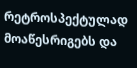რეტროსპექტულად მოაწესრიგებს და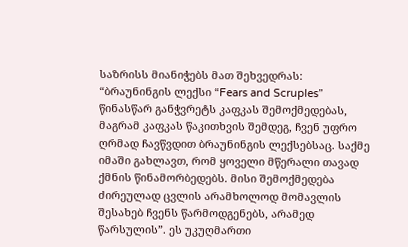საზრისს მიანიჭებს მათ შეხვედრას: “ბრაუნინგის ლექსი “Fears and Scruples” წინასწარ განჭვრეტს კაფკას შემოქმედებას, მაგრამ კაფკას წაკითხვის შემდეგ, ჩვენ უფრო ღრმად ჩავწვდით ბრაუნინგის ლექსებსაც. საქმე იმაში გახლავთ, რომ ყოველი მწერალი თავად ქმნის წინამორბედებს. მისი შემოქმედება ძირეულად ცვლის არამხოლოდ მომავლის შესახებ ჩვენს წარმოდგენებს, არამედ წარსულის”. ეს უკუღმართი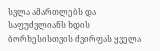სვლა ამართლებს და საფუძვლიანს ხდის ბორხესისთვის ძვირფას ყველა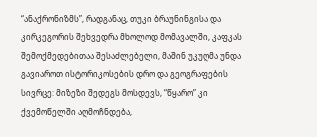“ანაქრონიზმს”, რადგანაც, თუკი ბრაუნინგისა და კირკეგორის შეხვედრა მხოლოდ მომავალში, კაფკას შემოქმედებითაა შესაძლებელი, მაშინ უკუღმა უნდა გავიაროთ ისტორიკოსების დრო და გეოგრაფების სივრცე: მიზეზი შედეგს მოსდევს, “წყარო” კი ქვემოწელში აღმოჩნდება,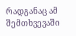რადგანაც ამ შემთხვევაში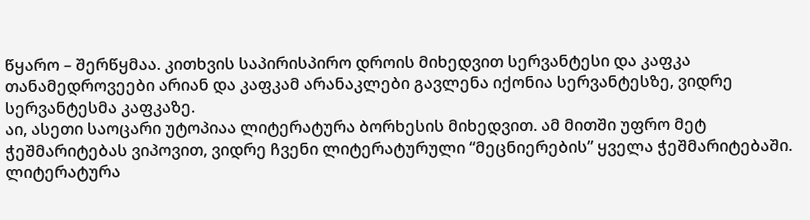წყარო – შერწყმაა. კითხვის საპირისპირო დროის მიხედვით სერვანტესი და კაფკა თანამედროვეები არიან და კაფკამ არანაკლები გავლენა იქონია სერვანტესზე, ვიდრე სერვანტესმა კაფკაზე.
აი, ასეთი საოცარი უტოპიაა ლიტერატურა ბორხესის მიხედვით. ამ მითში უფრო მეტ ჭეშმარიტებას ვიპოვით, ვიდრე ჩვენი ლიტერატურული “მეცნიერების” ყველა ჭეშმარიტებაში. ლიტერატურა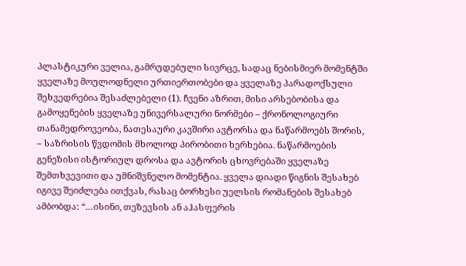პლასტიკური ველია, გამრუდებული სივრცე, სადაც ნებისმიერ მომენტში ყველაზე მოულოდნელი ურთიერთობები და ყველაზე პარადოქსული შეხვედრებია შესაძლებელი (1). ჩვენი აზრით, მისი არსებობისა და გამოყენების ყველაზე უნივერსალური ნორმები – ქრონოლოგიური თანამედროვეობა, ნათესაური კავშირი ავტორსა და ნაწარმოებს შორის, – საზრისის წვდომის მხოლოდ პირობითი ხერხებია. ნაწარმოების გენეზისი ისტორიულ დროსა და ავტორის ცხოვრებაში ყველაზე შემთხვევითი და უმნიშვნელო მომენტია. ყველა დიადი წიგნის შესახებ იგივე შეიძლება ითქვას, რასაც ბორხესი უელსის რომანების შესახებ ამბობდა: “…ისინი, თეზევსის ან აჰასფერის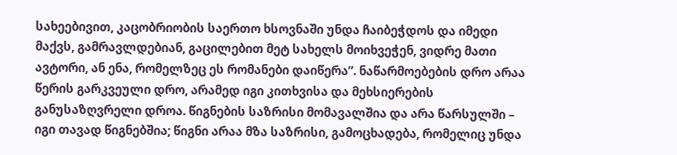სახეებივით, კაცობრიობის საერთო ხსოვნაში უნდა ჩაიბეჭდოს და იმედი მაქვს, გამრავლდებიან, გაცილებით მეტ სახელს მოიხვეჭენ, ვიდრე მათი ავტორი, ან ენა, რომელზეც ეს რომანები დაიწერა”. ნაწარმოებების დრო არაა წერის გარკვეული დრო, არამედ იგი კითხვისა და მეხსიერების განუსაზღვრელი დროა. წიგნების საზრისი მომავალშია და არა წარსულში – იგი თავად წიგნებშია; წიგნი არაა მზა საზრისი, გამოცხადება, რომელიც უნდა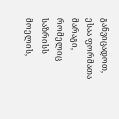განვიცადოთ, ესაა ფორმათა მარაგი, რომელიც საზრისს მოელის,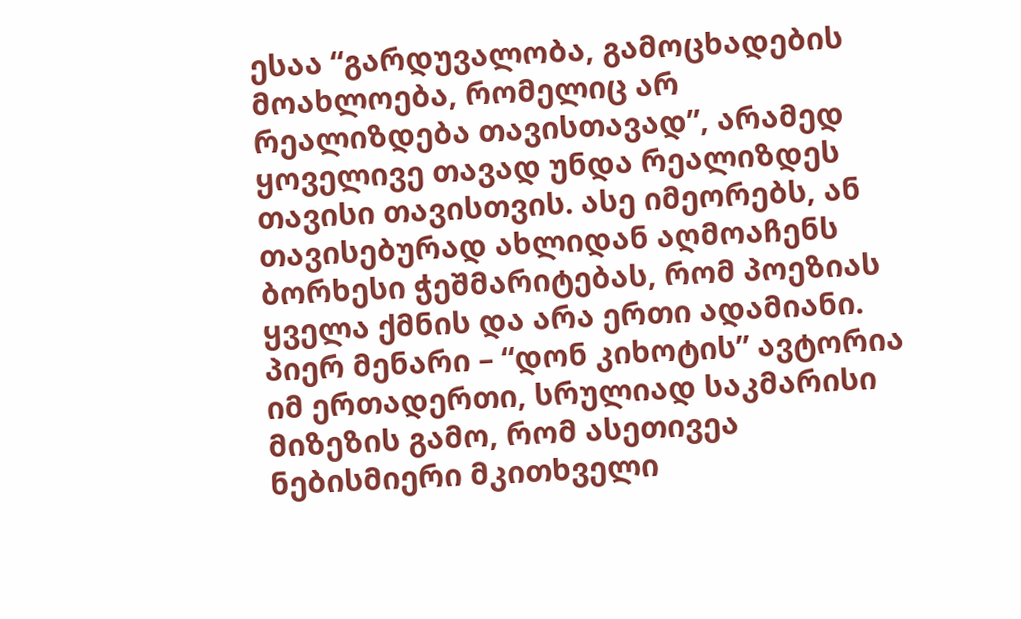ესაა “გარდუვალობა, გამოცხადების მოახლოება, რომელიც არ რეალიზდება თავისთავად”, არამედ ყოველივე თავად უნდა რეალიზდეს თავისი თავისთვის. ასე იმეორებს, ან თავისებურად ახლიდან აღმოაჩენს ბორხესი ჭეშმარიტებას, რომ პოეზიას ყველა ქმნის და არა ერთი ადამიანი. პიერ მენარი – “დონ კიხოტის” ავტორია იმ ერთადერთი, სრულიად საკმარისი მიზეზის გამო, რომ ასეთივეა ნებისმიერი მკითხველი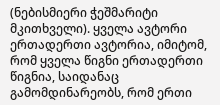(ნებისმიერი ჭეშმარიტი მკითხველი). ყველა ავტორი ერთადერთი ავტორია, იმიტომ, რომ ყველა წიგნი ერთადერთი წიგნია, საიდანაც გამომდინარეობს, რომ ერთი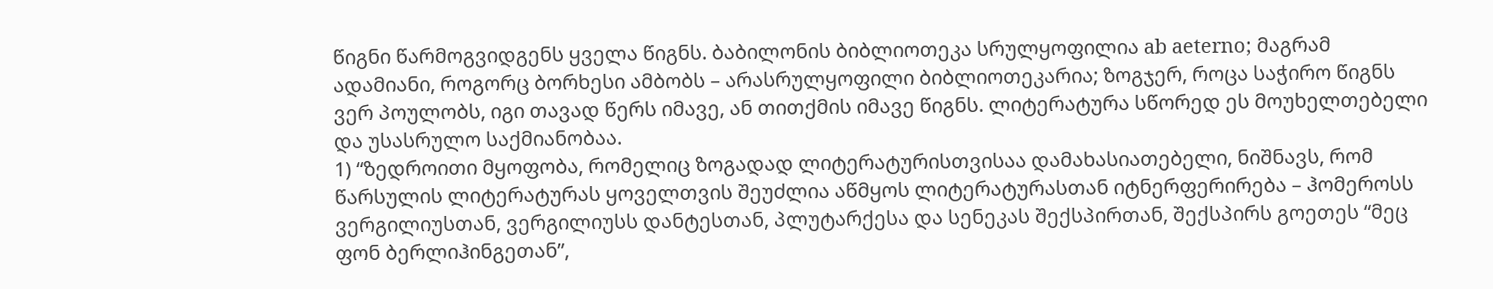წიგნი წარმოგვიდგენს ყველა წიგნს. ბაბილონის ბიბლიოთეკა სრულყოფილია ab aeterno; მაგრამ ადამიანი, როგორც ბორხესი ამბობს – არასრულყოფილი ბიბლიოთეკარია; ზოგჯერ, როცა საჭირო წიგნს ვერ პოულობს, იგი თავად წერს იმავე, ან თითქმის იმავე წიგნს. ლიტერატურა სწორედ ეს მოუხელთებელი და უსასრულო საქმიანობაა.
1) “ზედროითი მყოფობა, რომელიც ზოგადად ლიტერატურისთვისაა დამახასიათებელი, ნიშნავს, რომ წარსულის ლიტერატურას ყოველთვის შეუძლია აწმყოს ლიტერატურასთან იტნერფერირება – ჰომეროსს ვერგილიუსთან, ვერგილიუსს დანტესთან, პლუტარქესა და სენეკას შექსპირთან, შექსპირს გოეთეს “მეც ფონ ბერლიჰინგეთან”,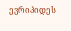ევრიპიდეს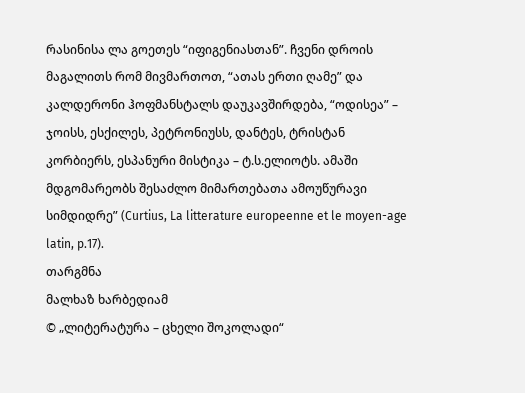რასინისა ლა გოეთეს “იფიგენიასთან”. ჩვენი დროის მაგალითს რომ მივმართოთ, “ათას ერთი ღამე” და კალდერონი ჰოფმანსტალს დაუკავშირდება, “ოდისეა” – ჯოისს, ესქილეს, პეტრონიუსს, დანტეს, ტრისტან კორბიერს, ესპანური მისტიკა – ტ.ს.ელიოტს. ამაში მდგომარეობს შესაძლო მიმართებათა ამოუწურავი სიმდიდრე” (Curtius, La litterature europeenne et le moyen-age latin, p.17).
თარგმნა
მალხაზ ხარბედიამ
© „ლიტერატურა – ცხელი შოკოლადი“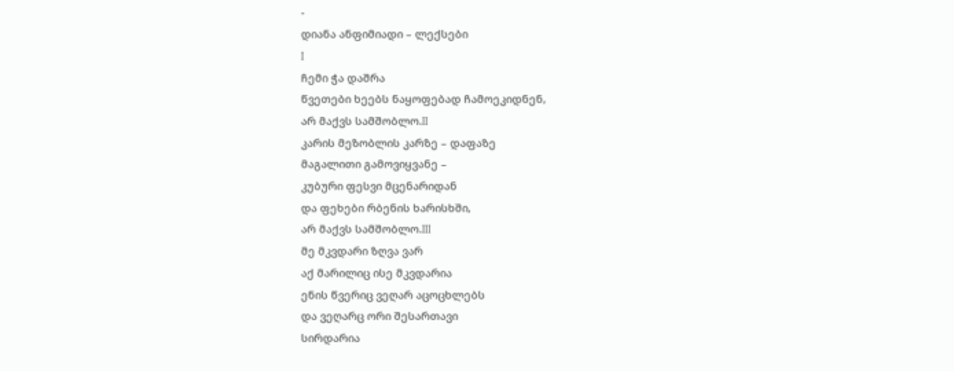-
დიანა ანფიმიადი – ლექსები
I
ჩემი ჭა დაშრა
წვეთები ხეებს ნაყოფებად ჩამოეკიდნენ,
არ მაქვს სამშობლო.II
კარის მეზობლის კარზე – დაფაზე
მაგალითი გამოვიყვანე –
კუბური ფესვი მცენარიდან
და ფეხები რბენის ხარისხში,
არ მაქვს სამშობლო.III
მე მკვდარი ზღვა ვარ
აქ მარილიც ისე მკვდარია
ენის წვერიც ვეღარ აცოცხლებს
და ვეღარც ორი შესართავი
სირდარია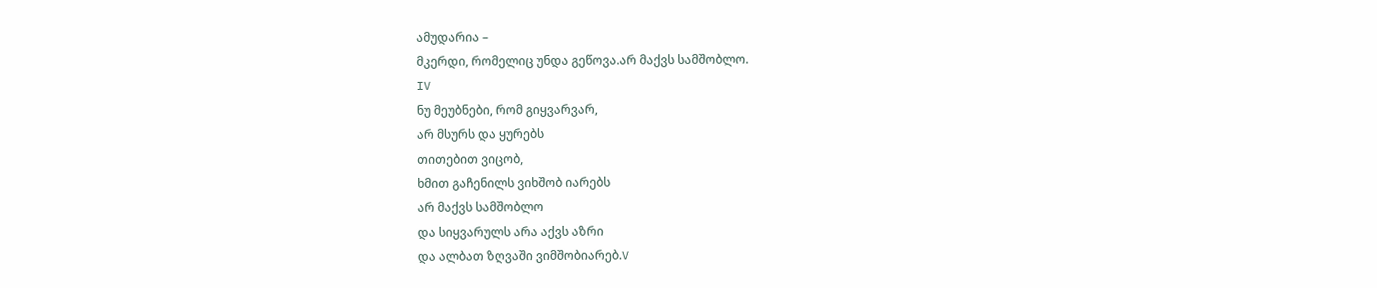ამუდარია –
მკერდი, რომელიც უნდა გეწოვა.არ მაქვს სამშობლო.
IV
ნუ მეუბნები, რომ გიყვარვარ,
არ მსურს და ყურებს
თითებით ვიცობ,
ხმით გაჩენილს ვიხშობ იარებს
არ მაქვს სამშობლო
და სიყვარულს არა აქვს აზრი
და ალბათ ზღვაში ვიმშობიარებ.V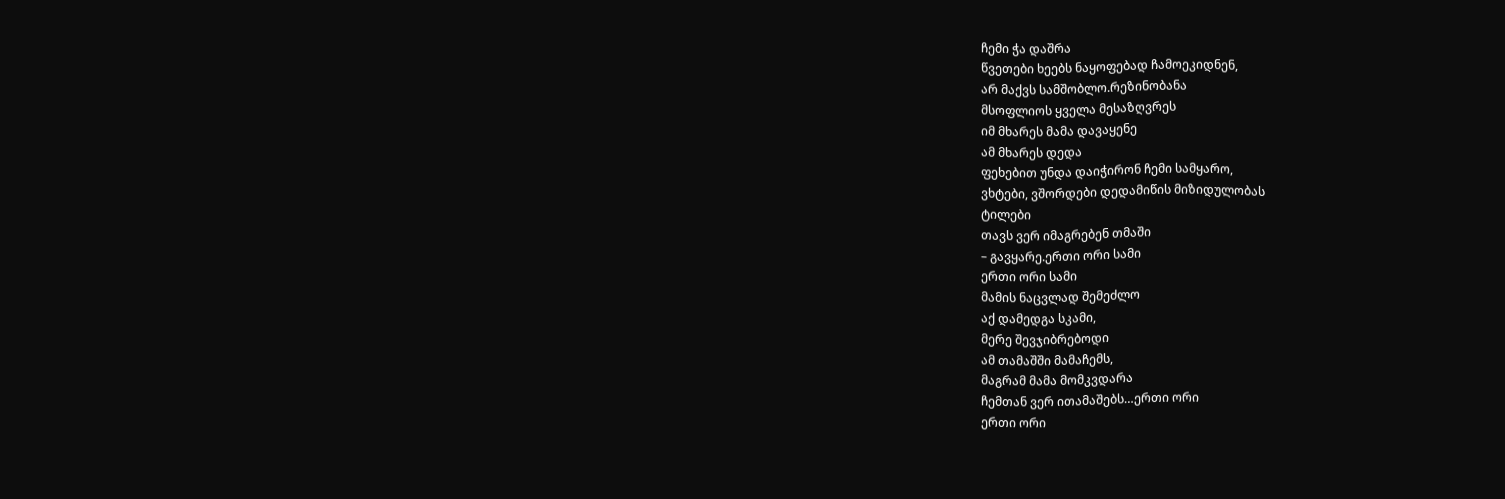ჩემი ჭა დაშრა
წვეთები ხეებს ნაყოფებად ჩამოეკიდნენ,
არ მაქვს სამშობლო.რეზინობანა
მსოფლიოს ყველა მესაზღვრეს
იმ მხარეს მამა დავაყენე
ამ მხარეს დედა
ფეხებით უნდა დაიჭირონ ჩემი სამყარო,
ვხტები, ვშორდები დედამიწის მიზიდულობას
ტილები
თავს ვერ იმაგრებენ თმაში
– გავყარე.ერთი ორი სამი
ერთი ორი სამი
მამის ნაცვლად შემეძლო
აქ დამედგა სკამი,
მერე შევჯიბრებოდი
ამ თამაშში მამაჩემს,
მაგრამ მამა მომკვდარა
ჩემთან ვერ ითამაშებს…ერთი ორი
ერთი ორი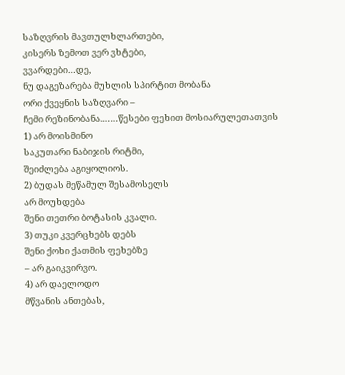საზღვრის მავთულხლართები,
კისერს ზემოთ ვერ ვხტები,
ვვარდები…დე,
ნუ დაგეზარება მუხლის სპირტით მობანა
ორი ქვეყნის საზღვარი –
ჩემი რეზინობანა.……წესები ფეხით მოსიარულეთათვის
1) არ მოისმინო
საკუთარი ნაბიჯის რიტმი,
შეიძლება აგიყოლიოს.
2) ბუდას მეწამულ შესამოსელს
არ მოუხდება
შენი თეთრი ბოტასის კვალი.
3) თუკი კვერცხებს დებს
შენი ქოხი ქათმის ფეხებზე
– არ გაიკვირვო.
4) არ დაელოდო
მწვანის ანთებას,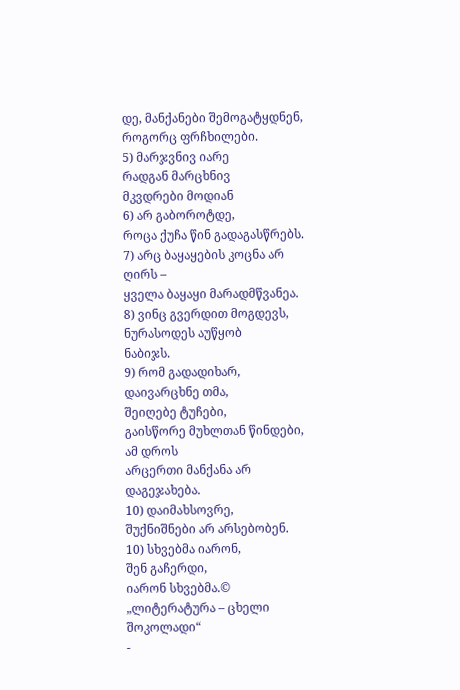დე, მანქანები შემოგატყდნენ,
როგორც ფრჩხილები.
5) მარჯვნივ იარე
რადგან მარცხნივ
მკვდრები მოდიან
6) არ გაბოროტდე,
როცა ქუჩა წინ გადაგასწრებს.
7) არც ბაყაყების კოცნა არ ღირს –
ყველა ბაყაყი მარადმწვანეა.
8) ვინც გვერდით მოგდევს,
ნურასოდეს აუწყობ
ნაბიჯს.
9) რომ გადადიხარ,
დაივარცხნე თმა,
შეიღებე ტუჩები,
გაისწორე მუხლთან წინდები,
ამ დროს
არცერთი მანქანა არ დაგეჯახება.
10) დაიმახსოვრე,
შუქნიშნები არ არსებობენ.
10) სხვებმა იარონ,
შენ გაჩერდი,
იარონ სხვებმა.© „ლიტერატურა – ცხელი შოკოლადი“
-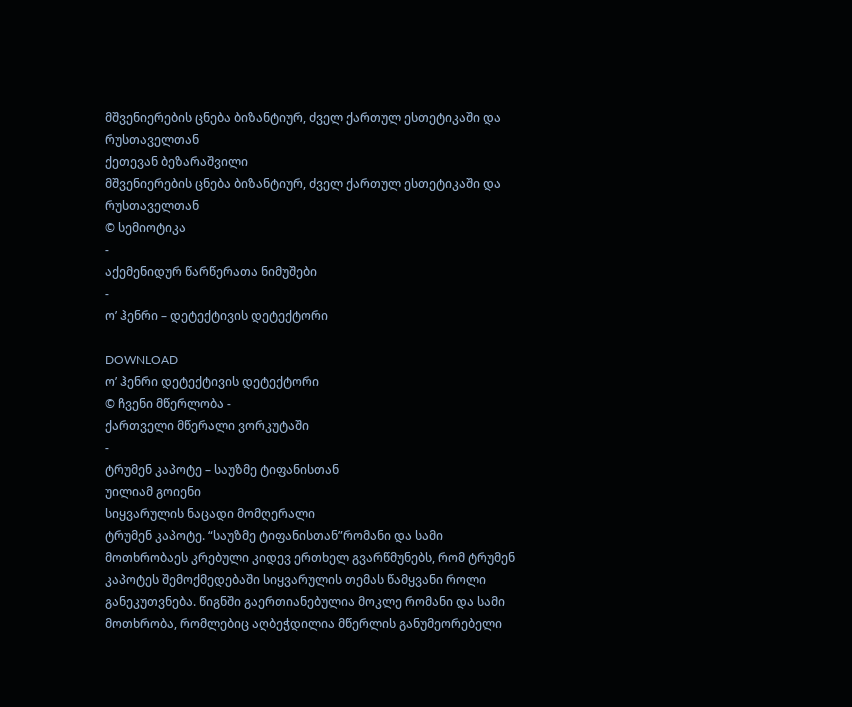მშვენიერების ცნება ბიზანტიურ, ძველ ქართულ ესთეტიკაში და რუსთაველთან
ქეთევან ბეზარაშვილი
მშვენიერების ცნება ბიზანტიურ, ძველ ქართულ ესთეტიკაში და რუსთაველთან
© სემიოტიკა
-
აქემენიდურ წარწერათა ნიმუშები
-
ო’ ჰენრი – დეტექტივის დეტექტორი

DOWNLOAD
ო’ ჰენრი დეტექტივის დეტექტორი
© ჩვენი მწერლობა -
ქართველი მწერალი ვორკუტაში
-
ტრუმენ კაპოტე – საუზმე ტიფანისთან
უილიამ გოიენი
სიყვარულის ნაცადი მომღერალი
ტრუმენ კაპოტე. “საუზმე ტიფანისთან”რომანი და სამი მოთხრობაეს კრებული კიდევ ერთხელ გვარწმუნებს, რომ ტრუმენ კაპოტეს შემოქმედებაში სიყვარულის თემას წამყვანი როლი განეკუთვნება. წიგნში გაერთიანებულია მოკლე რომანი და სამი მოთხრობა, რომლებიც აღბეჭდილია მწერლის განუმეორებელი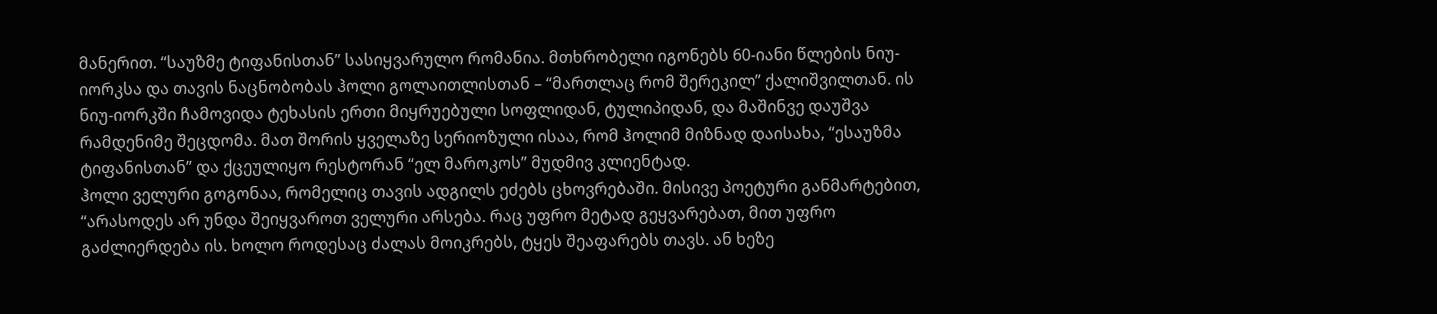მანერით. “საუზმე ტიფანისთან” სასიყვარულო რომანია. მთხრობელი იგონებს 60-იანი წლების ნიუ-იორკსა და თავის ნაცნობობას ჰოლი გოლაითლისთან – “მართლაც რომ შერეკილ” ქალიშვილთან. ის ნიუ-იორკში ჩამოვიდა ტეხასის ერთი მიყრუებული სოფლიდან, ტულიპიდან, და მაშინვე დაუშვა რამდენიმე შეცდომა. მათ შორის ყველაზე სერიოზული ისაა, რომ ჰოლიმ მიზნად დაისახა, “ესაუზმა ტიფანისთან” და ქცეულიყო რესტორან “ელ მაროკოს” მუდმივ კლიენტად.
ჰოლი ველური გოგონაა, რომელიც თავის ადგილს ეძებს ცხოვრებაში. მისივე პოეტური განმარტებით, “არასოდეს არ უნდა შეიყვაროთ ველური არსება. რაც უფრო მეტად გეყვარებათ, მით უფრო გაძლიერდება ის. ხოლო როდესაც ძალას მოიკრებს, ტყეს შეაფარებს თავს. ან ხეზე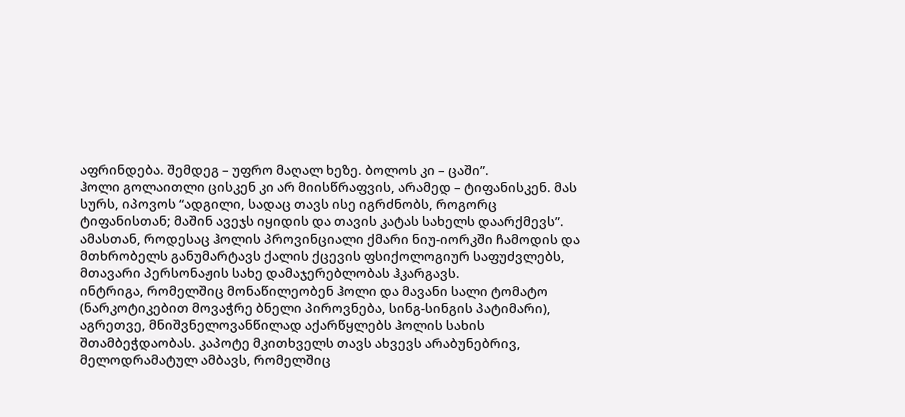აფრინდება. შემდეგ – უფრო მაღალ ხეზე. ბოლოს კი – ცაში”.
ჰოლი გოლაითლი ცისკენ კი არ მიისწრაფვის, არამედ – ტიფანისკენ. მას სურს, იპოვოს “ადგილი, სადაც თავს ისე იგრძნობს, როგორც ტიფანისთან; მაშინ ავეჯს იყიდის და თავის კატას სახელს დაარქმევს”. ამასთან, როდესაც ჰოლის პროვინციალი ქმარი ნიუ-იორკში ჩამოდის და მთხრობელს განუმარტავს ქალის ქცევის ფსიქოლოგიურ საფუძვლებს, მთავარი პერსონაჟის სახე დამაჯერებლობას ჰკარგავს.
ინტრიგა, რომელშიც მონაწილეობენ ჰოლი და მავანი სალი ტომატო (ნარკოტიკებით მოვაჭრე ბნელი პიროვნება, სინგ-სინგის პატიმარი), აგრეთვე, მნიშვნელოვანწილად აქარწყლებს ჰოლის სახის შთამბეჭდაობას. კაპოტე მკითხველს თავს ახვევს არაბუნებრივ, მელოდრამატულ ამბავს, რომელშიც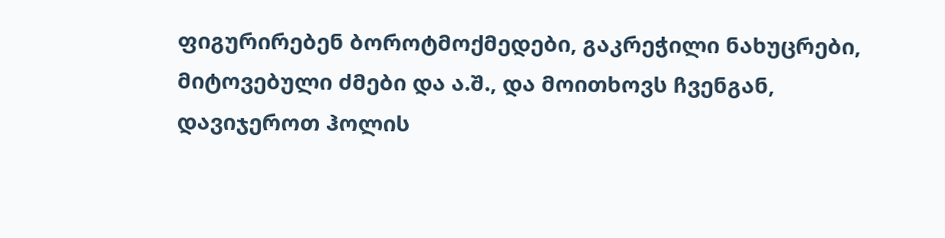ფიგურირებენ ბოროტმოქმედები, გაკრეჭილი ნახუცრები, მიტოვებული ძმები და ა.შ., და მოითხოვს ჩვენგან, დავიჯეროთ ჰოლის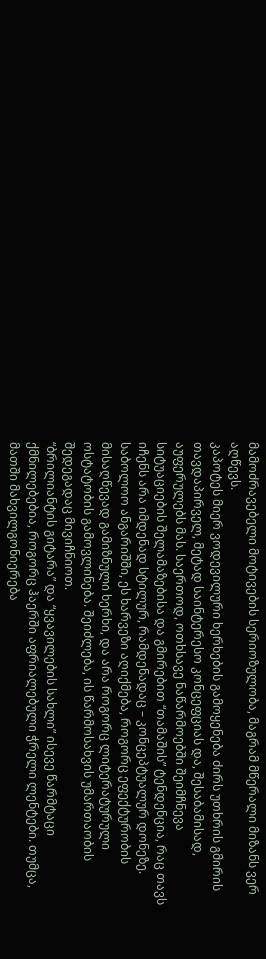მამოძრავებელი მოტივების სერიოზულობა, მაგრამ მწერალი მიზანს ვერ აღწევს.
კაპოტეს მიერ ვოდევილური ხერხების გამოყენება ძირს უთხრის გმირის თავდაპირველ, მეტად საინტერესო კონცეფციას და, შესაბამისად, აუფერულებს მას. საერთოდ, ოთხსავე ნაწარმოებში შეიმჩნევა სიტუაციების შელამაზებისა და გმირებით “თამაშის” ტენდენცია, რაც თავს იჩენს არა იმდენად სტილურ, რამდენადაც – კონცეპტუალურ დონეზე. საბოლოო ანგარიშში, ეს ხარვეზი აღიქმება, როგორც ეფექტურობის მისაღწევად გამიზნული ხერხი, და არა როგორც ლიტერატურული ოსტატობის გამოვლინება. შეიძლება, ის წარმოსახვის უმართაობის შედეგადაც მივიჩნიოთ.
“ბრილიანტის გიტარა” და “ყვავილების სახლი” ისევე წარმტაცი ქმნილებებია, როგორც ჰაერში აფრიალებული ჭრელი ლენტები. თუმცა, მათში მახვილგონიერება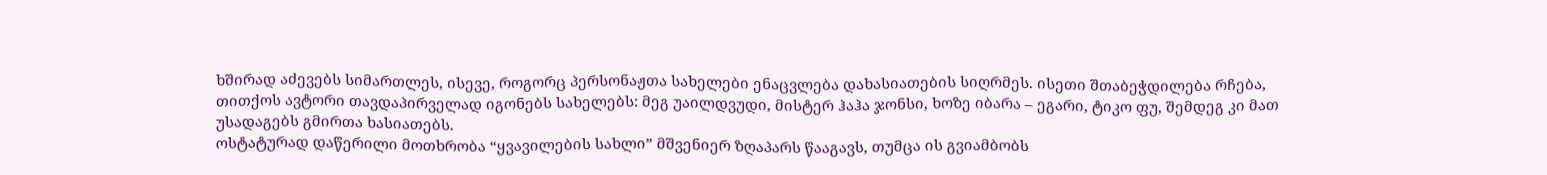ხშირად აძევებს სიმართლეს, ისევე, როგორც პერსონაჟთა სახელები ენაცვლება დახასიათების სიღრმეს. ისეთი შთაბეჭდილება რჩება, თითქოს ავტორი თავდაპირველად იგონებს სახელებს: მეგ უაილდვუდი, მისტერ ჰაჰა ჯონსი, ხოზე იბარა – ეგარი, ტიკო ფუ, შემდეგ კი მათ უსადაგებს გმირთა ხასიათებს.
ოსტატურად დაწერილი მოთხრობა “ყვავილების სახლი” მშვენიერ ზღაპარს წააგავს, თუმცა ის გვიამბობს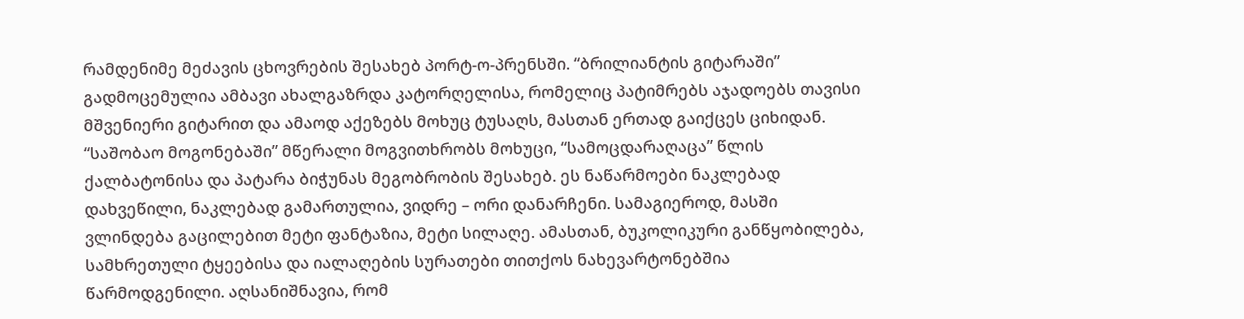რამდენიმე მეძავის ცხოვრების შესახებ პორტ-ო-პრენსში. “ბრილიანტის გიტარაში” გადმოცემულია ამბავი ახალგაზრდა კატორღელისა, რომელიც პატიმრებს აჯადოებს თავისი მშვენიერი გიტარით და ამაოდ აქეზებს მოხუც ტუსაღს, მასთან ერთად გაიქცეს ციხიდან.
“საშობაო მოგონებაში” მწერალი მოგვითხრობს მოხუცი, “სამოცდარაღაცა” წლის ქალბატონისა და პატარა ბიჭუნას მეგობრობის შესახებ. ეს ნაწარმოები ნაკლებად დახვეწილი, ნაკლებად გამართულია, ვიდრე – ორი დანარჩენი. სამაგიეროდ, მასში ვლინდება გაცილებით მეტი ფანტაზია, მეტი სილაღე. ამასთან, ბუკოლიკური განწყობილება, სამხრეთული ტყეებისა და იალაღების სურათები თითქოს ნახევარტონებშია წარმოდგენილი. აღსანიშნავია, რომ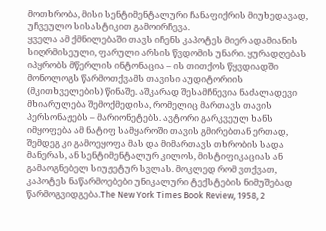მოთხრობა, მისი სენტიმენტალური ჩანაფიქრის მიუხედავად, უჩვეულო სისასტიკით გამოირჩევა.
ყველა ამ ქმნილებაში თავს იჩენს კაპოტეს მიერ ადამიანის სიღრმისეული, ფარული არსის წვდომის უნარი. ყურადღებას იპყრობს მწერლის ინტონაცია – ის თითქოს წყვდიადში მონოლოგს წარმოთქვამს თავისი აუდიტორიის (მკითხველების) წინაშე. აშკარად შესამჩნევია ნაძალადევი მხიარულება შემოქმედისა, რომელიც მართავს თავის პერსონაჟებს – მარიონეტებს. ავტორი გარკვეულ ხანს იმყოფება ამ ნატიფ სამყაროში თავის გმირებთან ერთად, შემდეგ კი გამოეყოფა მას და მიმართავს თხრობის სადა მანერას, ან სენტიმენტალურ კილოს, მისტიფიკაციას ან გამაოგნებელ სიუჟეტურ სვლას. მოკლედ რომ ვთქვათ, კაპოტეს ნაწარმოებები უნიკალური ტექსტების ნიმუშებად წარმოგვიდგება.The New York Times Book Review, 1958, 2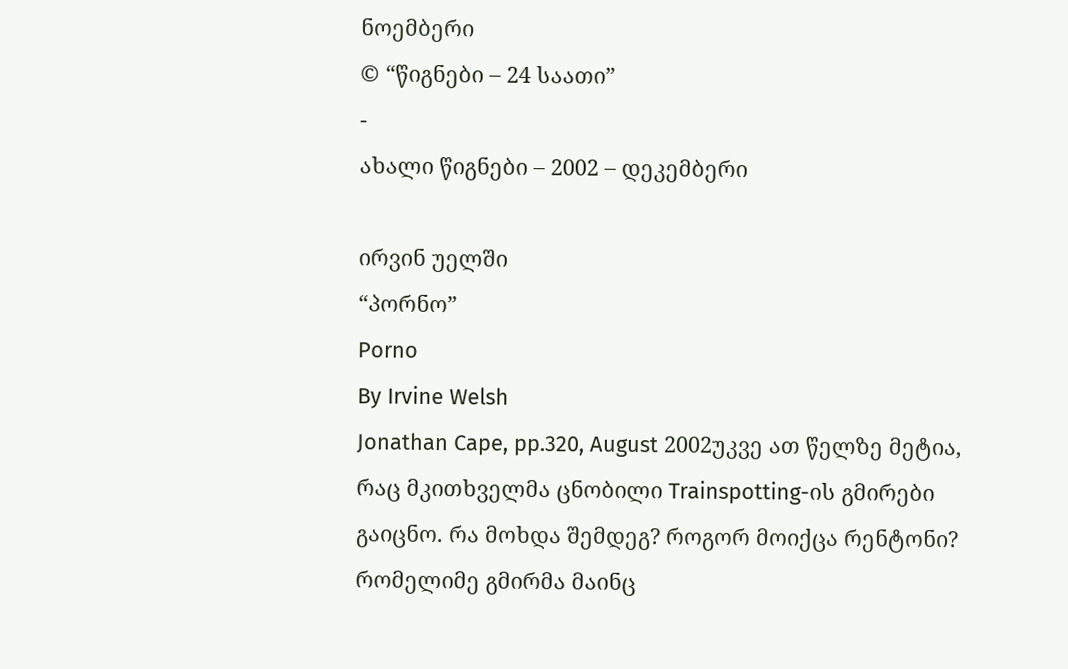ნოემბერი
© “წიგნები – 24 საათი”
-
ახალი წიგნები – 2002 – დეკემბერი

ირვინ უელში
“პორნო”
Porno
By Irvine Welsh
Jonathan Cape, pp.320, August 2002უკვე ათ წელზე მეტია, რაც მკითხველმა ცნობილი Trainspotting-ის გმირები გაიცნო. რა მოხდა შემდეგ? როგორ მოიქცა რენტონი? რომელიმე გმირმა მაინც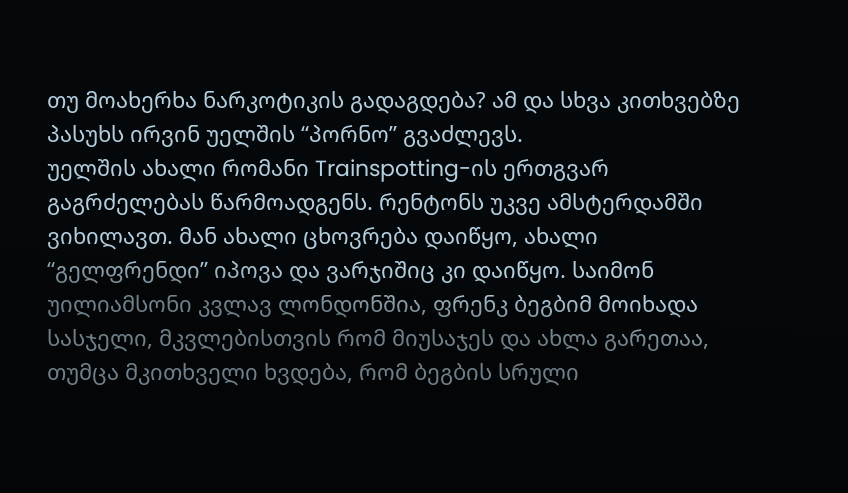თუ მოახერხა ნარკოტიკის გადაგდება? ამ და სხვა კითხვებზე პასუხს ირვინ უელშის “პორნო” გვაძლევს.
უელშის ახალი რომანი Trainspotting-ის ერთგვარ გაგრძელებას წარმოადგენს. რენტონს უკვე ამსტერდამში ვიხილავთ. მან ახალი ცხოვრება დაიწყო, ახალი “გელფრენდი” იპოვა და ვარჯიშიც კი დაიწყო. საიმონ უილიამსონი კვლავ ლონდონშია, ფრენკ ბეგბიმ მოიხადა სასჯელი, მკვლებისთვის რომ მიუსაჯეს და ახლა გარეთაა, თუმცა მკითხველი ხვდება, რომ ბეგბის სრული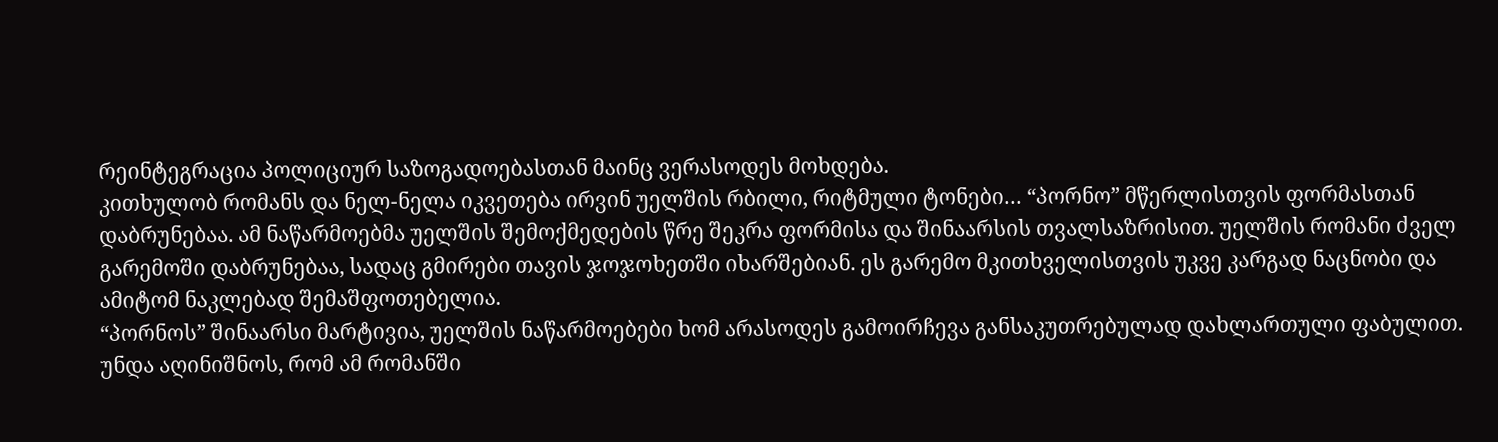რეინტეგრაცია პოლიციურ საზოგადოებასთან მაინც ვერასოდეს მოხდება.
კითხულობ რომანს და ნელ-ნელა იკვეთება ირვინ უელშის რბილი, რიტმული ტონები… “პორნო” მწერლისთვის ფორმასთან დაბრუნებაა. ამ ნაწარმოებმა უელშის შემოქმედების წრე შეკრა ფორმისა და შინაარსის თვალსაზრისით. უელშის რომანი ძველ გარემოში დაბრუნებაა, სადაც გმირები თავის ჯოჯოხეთში იხარშებიან. ეს გარემო მკითხველისთვის უკვე კარგად ნაცნობი და ამიტომ ნაკლებად შემაშფოთებელია.
“პორნოს” შინაარსი მარტივია, უელშის ნაწარმოებები ხომ არასოდეს გამოირჩევა განსაკუთრებულად დახლართული ფაბულით. უნდა აღინიშნოს, რომ ამ რომანში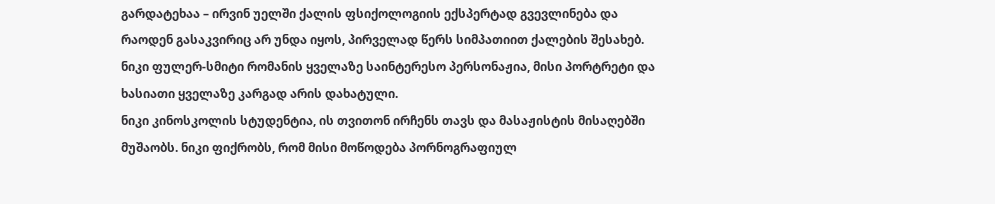გარდატეხაა – ირვინ უელში ქალის ფსიქოლოგიის ექსპერტად გვევლინება და რაოდენ გასაკვირიც არ უნდა იყოს, პირველად წერს სიმპათიით ქალების შესახებ. ნიკი ფულერ-სმიტი რომანის ყველაზე საინტერესო პერსონაჟია, მისი პორტრეტი და ხასიათი ყველაზე კარგად არის დახატული.
ნიკი კინოსკოლის სტუდენტია, ის თვითონ ირჩენს თავს და მასაჟისტის მისაღებში მუშაობს. ნიკი ფიქრობს, რომ მისი მოწოდება პორნოგრაფიულ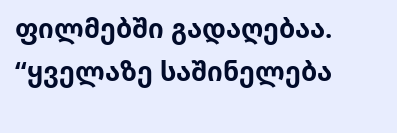ფილმებში გადაღებაა. “ყველაზე საშინელება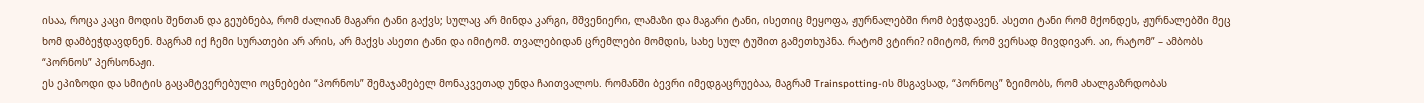ისაა, როცა კაცი მოდის შენთან და გეუბნება, რომ ძალიან მაგარი ტანი გაქვს; სულაც არ მინდა კარგი, მშვენიერი, ლამაზი და მაგარი ტანი, ისეთიც მეყოფა, ჟურნალებში რომ ბეჭდავენ. ასეთი ტანი რომ მქონდეს, ჟურნალებში მეც ხომ დამბეჭდავდნენ. მაგრამ იქ ჩემი სურათები არ არის, არ მაქვს ასეთი ტანი და იმიტომ. თვალებიდან ცრემლები მომდის, სახე სულ ტუშით გამეთხუპნა. რატომ ვტირი? იმიტომ, რომ ვერსად მივდივარ. აი, რატომ” – ამბობს “პორნოს” პერსონაჟი.
ეს ეპიზოდი და სმიტის გაცამტვერებული ოცნებები “პორნოს” შემაჯამებელ მონაკვეთად უნდა ჩაითვალოს. რომანში ბევრი იმედგაცრუებაა, მაგრამ Trainspotting-ის მსგავსად, “პორნოც” ზეიმობს, რომ ახალგაზრდობას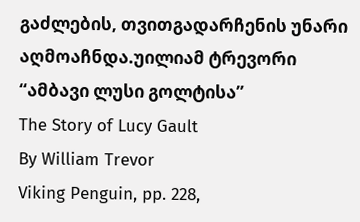გაძლების, თვითგადარჩენის უნარი აღმოაჩნდა.უილიამ ტრევორი
“ამბავი ლუსი გოლტისა”
The Story of Lucy Gault
By William Trevor
Viking Penguin, pp. 228,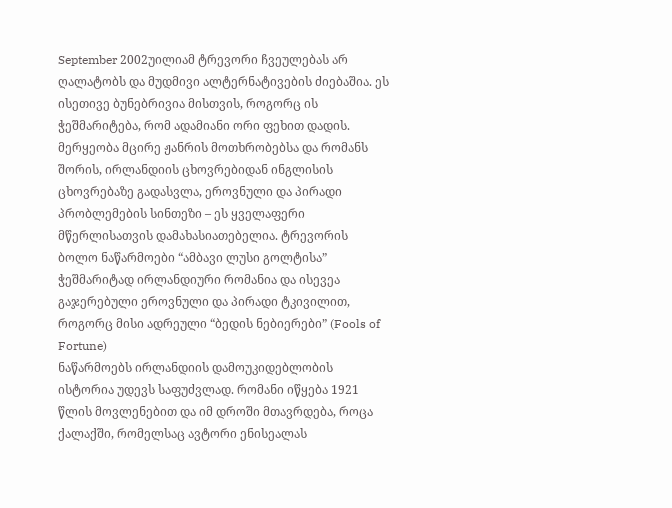September 2002უილიამ ტრევორი ჩვეულებას არ ღალატობს და მუდმივი ალტერნატივების ძიებაშია. ეს ისეთივე ბუნებრივია მისთვის, როგორც ის ჭეშმარიტება, რომ ადამიანი ორი ფეხით დადის. მერყეობა მცირე ჟანრის მოთხრობებსა და რომანს შორის, ირლანდიის ცხოვრებიდან ინგლისის ცხოვრებაზე გადასვლა, ეროვნული და პირადი პრობლემების სინთეზი – ეს ყველაფერი მწერლისათვის დამახასიათებელია. ტრევორის ბოლო ნაწარმოები “ამბავი ლუსი გოლტისა” ჭეშმარიტად ირლანდიური რომანია და ისევეა გაჯერებული ეროვნული და პირადი ტკივილით, როგორც მისი ადრეული “ბედის ნებიერები” (Fools of Fortune)
ნაწარმოებს ირლანდიის დამოუკიდებლობის ისტორია უდევს საფუძვლად. რომანი იწყება 1921 წლის მოვლენებით და იმ დროში მთავრდება, როცა ქალაქში, რომელსაც ავტორი ენისეალას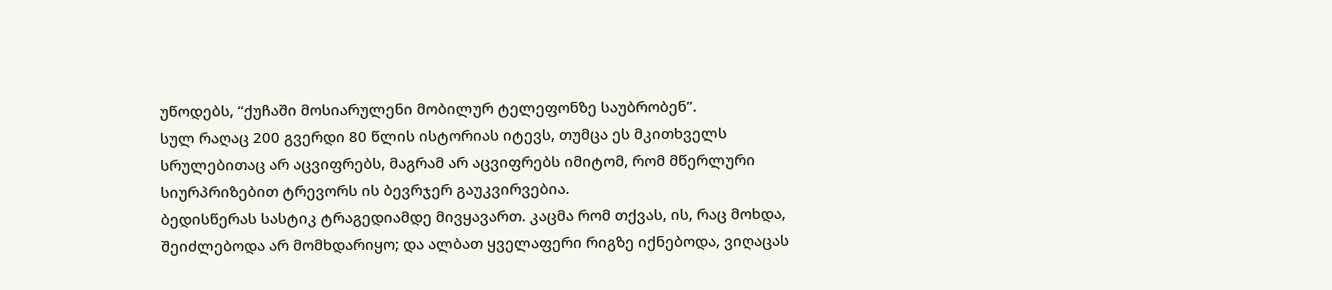უწოდებს, “ქუჩაში მოსიარულენი მობილურ ტელეფონზე საუბრობენ”.
სულ რაღაც 200 გვერდი 80 წლის ისტორიას იტევს, თუმცა ეს მკითხველს სრულებითაც არ აცვიფრებს, მაგრამ არ აცვიფრებს იმიტომ, რომ მწერლური სიურპრიზებით ტრევორს ის ბევრჯერ გაუკვირვებია.
ბედისწერას სასტიკ ტრაგედიამდე მივყავართ. კაცმა რომ თქვას, ის, რაც მოხდა, შეიძლებოდა არ მომხდარიყო; და ალბათ ყველაფერი რიგზე იქნებოდა, ვიღაცას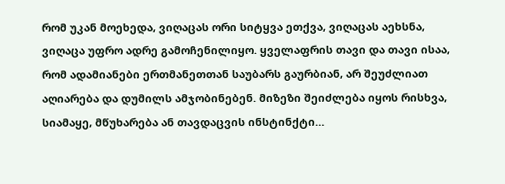რომ უკან მოეხედა, ვიღაცას ორი სიტყვა ეთქვა, ვიღაცას აეხსნა, ვიღაცა უფრო ადრე გამოჩენილიყო. ყველაფრის თავი და თავი ისაა, რომ ადამიანები ერთმანეთთან საუბარს გაურბიან, არ შეუძლიათ აღიარება და დუმილს ამჯობინებენ. მიზეზი შეიძლება იყოს რისხვა, სიამაყე, მწუხარება ან თავდაცვის ინსტინქტი…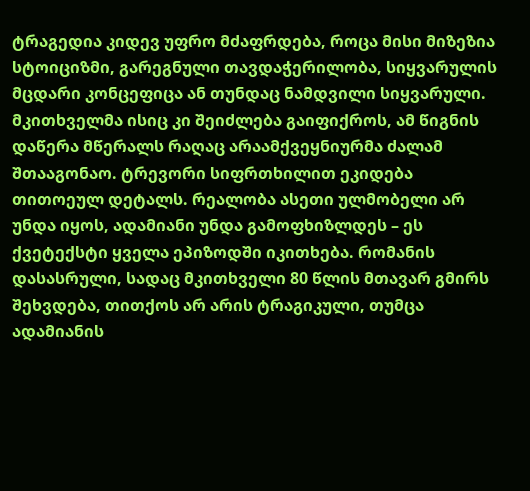ტრაგედია კიდევ უფრო მძაფრდება, როცა მისი მიზეზია სტოიციზმი, გარეგნული თავდაჭერილობა, სიყვარულის მცდარი კონცეფიცა ან თუნდაც ნამდვილი სიყვარული. მკითხველმა ისიც კი შეიძლება გაიფიქროს, ამ წიგნის დაწერა მწერალს რაღაც არაამქვეყნიურმა ძალამ შთააგონაო. ტრევორი სიფრთხილით ეკიდება თითოეულ დეტალს. რეალობა ასეთი ულმობელი არ უნდა იყოს, ადამიანი უნდა გამოფხიზლდეს – ეს ქვეტექსტი ყველა ეპიზოდში იკითხება. რომანის დასასრული, სადაც მკითხველი 80 წლის მთავარ გმირს შეხვდება, თითქოს არ არის ტრაგიკული, თუმცა ადამიანის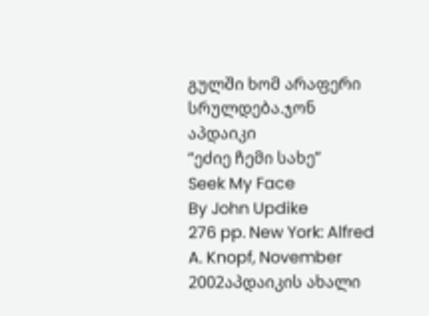გულში ხომ არაფერი სრულდება.ჯონ აპდაიკი
“ეძიე ჩემი სახე”
Seek My Face
By John Updike
276 pp. New York: Alfred A. Knopf, November 2002აპდაიკის ახალი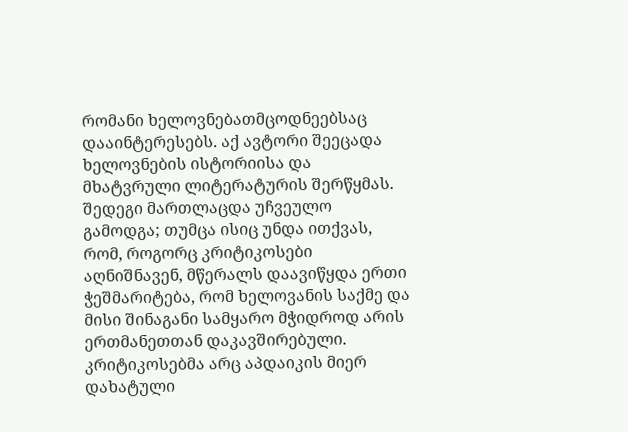რომანი ხელოვნებათმცოდნეებსაც დააინტერესებს. აქ ავტორი შეეცადა ხელოვნების ისტორიისა და მხატვრული ლიტერატურის შერწყმას. შედეგი მართლაცდა უჩვეულო გამოდგა; თუმცა ისიც უნდა ითქვას, რომ, როგორც კრიტიკოსები აღნიშნავენ, მწერალს დაავიწყდა ერთი ჭეშმარიტება, რომ ხელოვანის საქმე და მისი შინაგანი სამყარო მჭიდროდ არის ერთმანეთთან დაკავშირებული. კრიტიკოსებმა არც აპდაიკის მიერ დახატული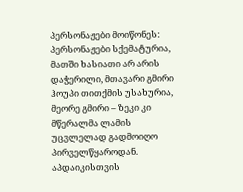პერსონაჟები მოიწონეს: პერსონაჟები სქემატურია, მათში ხასიათი არ არის დაჭერილი, მთავარი გმირი ჰოუპი თითქმის უსახურია, მეორე გმირი – ზეკი კი მწერალმა ლამის უცვლელად გადმოიღო პირველწყაროდან. აპდაიკისთვის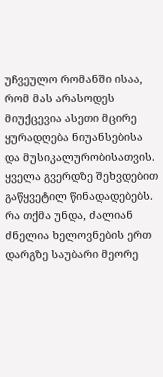უჩვეულო რომანში ისაა, რომ მას არასოდეს მიუქცევია ასეთი მცირე ყურადღება ნიუანსებისა და მუსიკალურობისათვის. ყველა გვერდზე შეხვდებით გაწყვეტილ წინადადებებს.
რა თქმა უნდა, ძალიან ძნელია ხელოვნების ერთ დარგზე საუბარი მეორე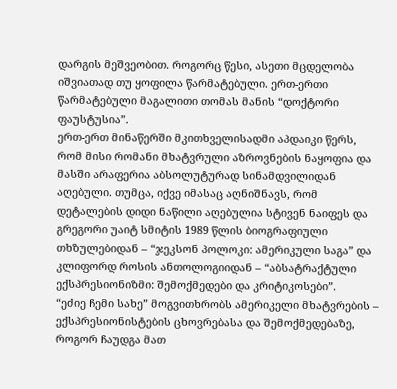დარგის მეშვეობით. როგორც წესი, ასეთი მცდელობა იშვიათად თუ ყოფილა წარმატებული. ერთ-ერთი წარმატებული მაგალითი თომას მანის “დოქტორი ფაუსტუსია”.
ერთ-ერთ მინაწერში მკითხველისადმი აპდაიკი წერს, რომ მისი რომანი მხატვრული აზროვნების ნაყოფია და მასში არაფერია აბსოლუტურად სინამდვილიდან აღებული. თუმცა, იქვე იმასაც აღნიშნავს, რომ დეტალების დიდი ნაწილი აღებულია სტივენ ნაიფეს და გრეგორი უაიტ სმიტის 1989 წლის ბიოგრაფიული თხზულებიდან – “ჯეკსონ პოლოკი: ამერიკული საგა” და კლიფორდ როსის ანთოლოგიიდან – “აბსატრაქტული ექსპრესიონიზმი: შემოქმედები და კრიტიკოსები”.
“ეძიე ჩემი სახე” მოგვითხრობს ამერიკელი მხატვრების – ექსპრესიონისტების ცხოვრებასა და შემოქმედებაზე, როგორ ჩაუდგა მათ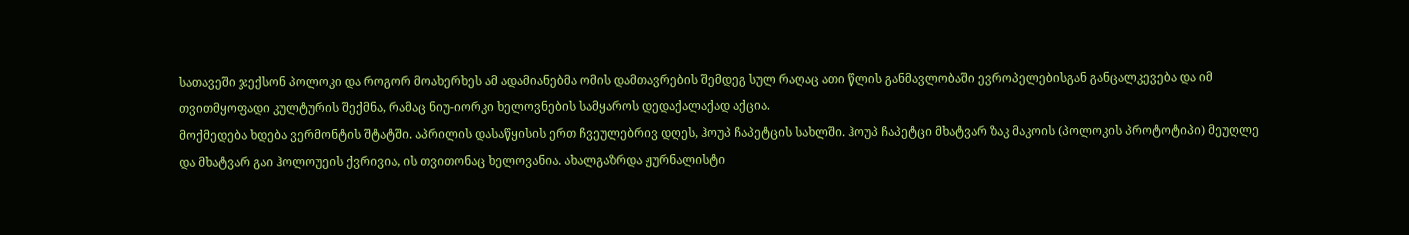სათავეში ჯექსონ პოლოკი და როგორ მოახერხეს ამ ადამიანებმა ომის დამთავრების შემდეგ სულ რაღაც ათი წლის განმავლობაში ევროპელებისგან განცალკევება და იმ თვითმყოფადი კულტურის შექმნა, რამაც ნიუ-იორკი ხელოვნების სამყაროს დედაქალაქად აქცია.
მოქმედება ხდება ვერმონტის შტატში. აპრილის დასაწყისის ერთ ჩვეულებრივ დღეს, ჰოუპ ჩაპეტცის სახლში. ჰოუპ ჩაპეტცი მხატვარ ზაკ მაკოის (პოლოკის პროტოტიპი) მეუღლე და მხატვარ გაი ჰოლოუეის ქვრივია, ის თვითონაც ხელოვანია. ახალგაზრდა ჟურნალისტი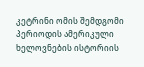კეტრინი ომის შემდგომი პერიოდის ამერიკული ხელოვნების ისტორიის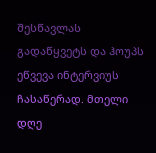შესწავლას გადაწყვეტს და ჰოუპს ეწვევა ინტერვიუს ჩასაწერად. მთელი დღე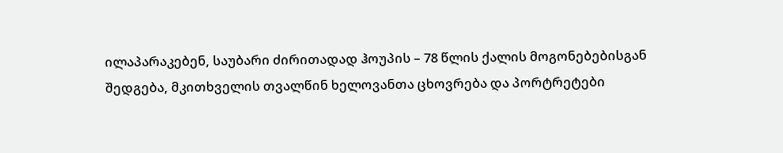ილაპარაკებენ, საუბარი ძირითადად ჰოუპის – 78 წლის ქალის მოგონებებისგან შედგება, მკითხველის თვალწინ ხელოვანთა ცხოვრება და პორტრეტები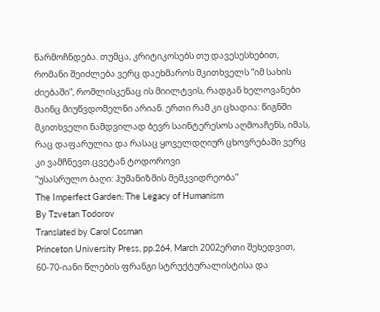წარმოჩნდება. თუმცა, კრიტიკოსებს თუ დავესესხებით, რომანი შეიძლება ვერც დაეხმაროს მკითხველს “იმ სახის ძიებაში”, რომლისკენაც ის მიილტვის, რადგან ხელოვანები მაინც მიუწვდომელნი არიან. ერთი რამ კი ცხადია: წიგნში მკითხველი ნამდვილად ბევრ საინტერესოს აღმოაჩენს, იმას, რაც დაფარულია და რასაც ყოველდღიურ ცხოვრებაში ვერც კი ვამჩნევთ.ცვეტან ტოდოროვი
“უსასრულო ბაღი: ჰუმანიზმის მემკვიდრეობა”
The Imperfect Garden: The Legacy of Humanism
By Tzvetan Todorov
Translated by Carol Cosman
Princeton University Press, pp.264, March 2002ერთი შეხედვით, 60-70-იანი წლების ფრანგი სტრუქტურალისტისა და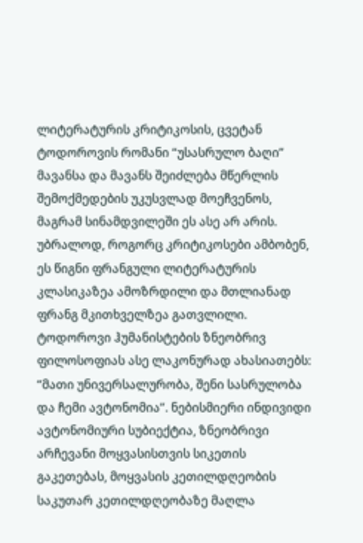ლიტერატურის კრიტიკოსის, ცვეტან ტოდოროვის რომანი “უსასრულო ბაღი” მავანსა და მავანს შეიძლება მწერლის შემოქმედების უკუსვლად მოეჩვენოს, მაგრამ სინამდვილეში ეს ასე არ არის. უბრალოდ, როგორც კრიტიკოსები ამბობენ, ეს წიგნი ფრანგული ლიტერატურის კლასიკაზეა ამოზრდილი და მთლიანად ფრანგ მკითხველზეა გათვლილი.
ტოდოროვი ჰუმანისტების ზნეობრივ ფილოსოფიას ასე ლაკონურად ახასიათებს: “მათი უნივერსალურობა, შენი სასრულობა და ჩემი ავტონომია”. ნებისმიერი ინდივიდი ავტონომიური სუბიექტია, ზნეობრივი არჩევანი მოყვასისთვის სიკეთის გაკეთებას, მოყვასის კეთილდღეობის საკუთარ კეთილდღეობაზე მაღლა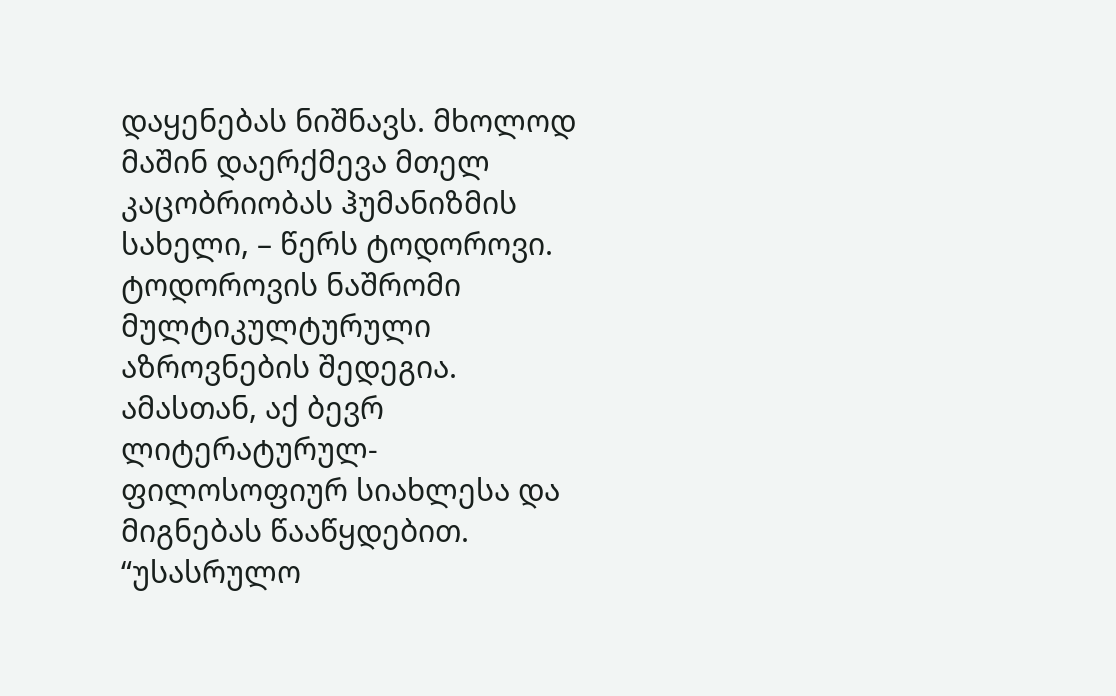დაყენებას ნიშნავს. მხოლოდ მაშინ დაერქმევა მთელ კაცობრიობას ჰუმანიზმის სახელი, – წერს ტოდოროვი.
ტოდოროვის ნაშრომი მულტიკულტურული აზროვნების შედეგია. ამასთან, აქ ბევრ ლიტერატურულ-ფილოსოფიურ სიახლესა და მიგნებას წააწყდებით.
“უსასრულო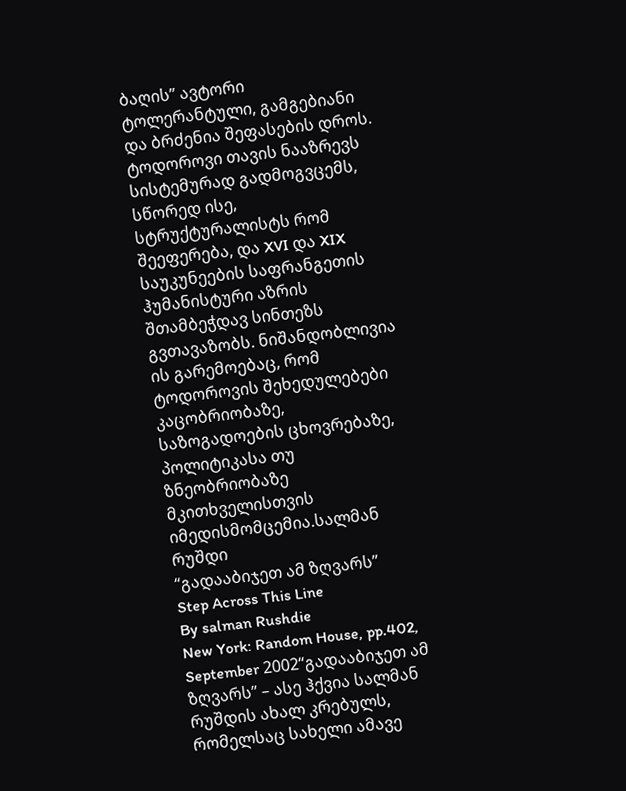ბაღის” ავტორი ტოლერანტული, გამგებიანი და ბრძენია შეფასების დროს. ტოდოროვი თავის ნააზრევს სისტემურად გადმოგვცემს, სწორედ ისე, სტრუქტურალისტს რომ შეეფერება, და XVI და XIX საუკუნეების საფრანგეთის ჰუმანისტური აზრის შთამბეჭდავ სინთეზს გვთავაზობს. ნიშანდობლივია ის გარემოებაც, რომ ტოდოროვის შეხედულებები კაცობრიობაზე, საზოგადოების ცხოვრებაზე, პოლიტიკასა თუ ზნეობრიობაზე მკითხველისთვის იმედისმომცემია.სალმან რუშდი
“გადააბიჯეთ ამ ზღვარს”
Step Across This Line
By salman Rushdie
New York: Random House, pp.402, September 2002“გადააბიჯეთ ამ ზღვარს” – ასე ჰქვია სალმან რუშდის ახალ კრებულს, რომელსაც სახელი ამავე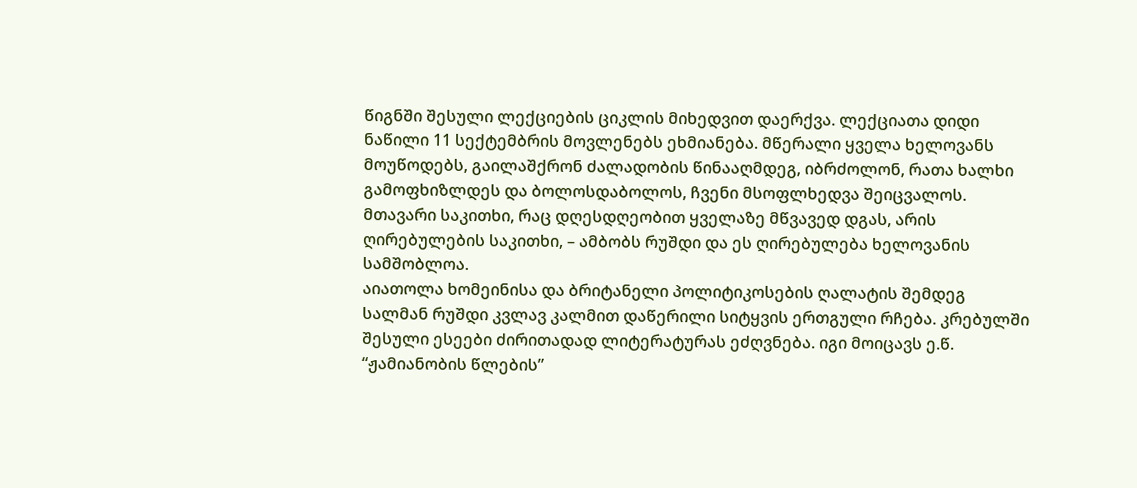წიგნში შესული ლექციების ციკლის მიხედვით დაერქვა. ლექციათა დიდი ნაწილი 11 სექტემბრის მოვლენებს ეხმიანება. მწერალი ყველა ხელოვანს მოუწოდებს, გაილაშქრონ ძალადობის წინააღმდეგ, იბრძოლონ, რათა ხალხი გამოფხიზლდეს და ბოლოსდაბოლოს, ჩვენი მსოფლხედვა შეიცვალოს. მთავარი საკითხი, რაც დღესდღეობით ყველაზე მწვავედ დგას, არის ღირებულების საკითხი, – ამბობს რუშდი და ეს ღირებულება ხელოვანის სამშობლოა.
აიათოლა ხომეინისა და ბრიტანელი პოლიტიკოსების ღალატის შემდეგ სალმან რუშდი კვლავ კალმით დაწერილი სიტყვის ერთგული რჩება. კრებულში შესული ესეები ძირითადად ლიტერატურას ეძღვნება. იგი მოიცავს ე.წ. “ჟამიანობის წლების”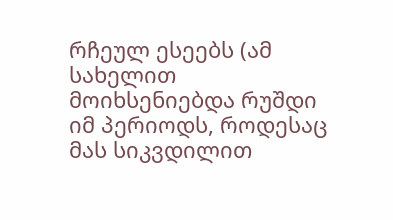რჩეულ ესეებს (ამ სახელით მოიხსენიებდა რუშდი იმ პერიოდს, როდესაც მას სიკვდილით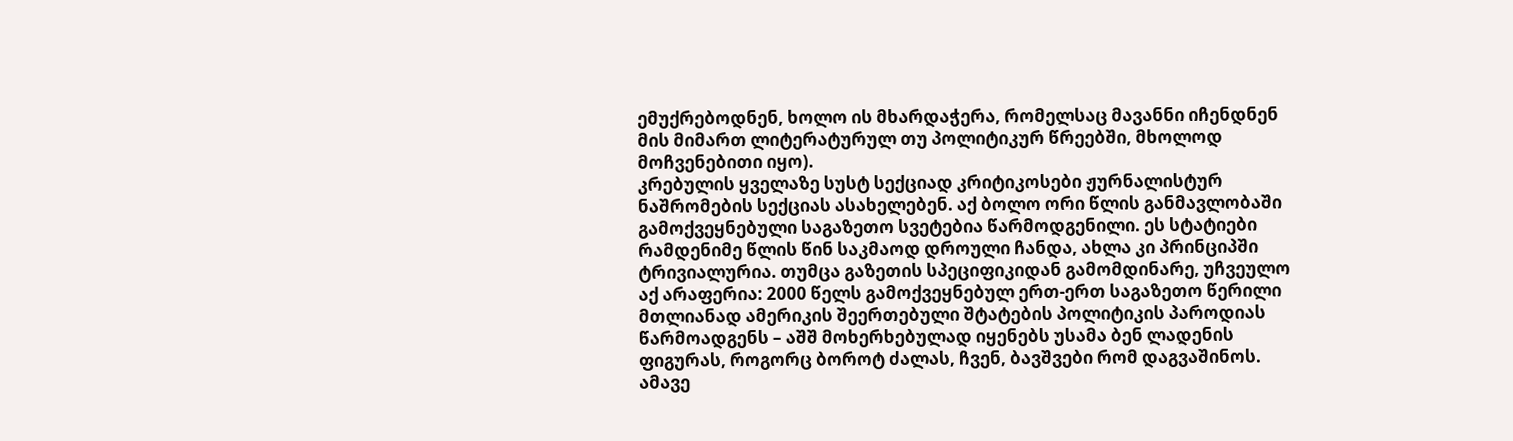ემუქრებოდნენ, ხოლო ის მხარდაჭერა, რომელსაც მავანნი იჩენდნენ მის მიმართ ლიტერატურულ თუ პოლიტიკურ წრეებში, მხოლოდ მოჩვენებითი იყო).
კრებულის ყველაზე სუსტ სექციად კრიტიკოსები ჟურნალისტურ ნაშრომების სექციას ასახელებენ. აქ ბოლო ორი წლის განმავლობაში გამოქვეყნებული საგაზეთო სვეტებია წარმოდგენილი. ეს სტატიები რამდენიმე წლის წინ საკმაოდ დროული ჩანდა, ახლა კი პრინციპში ტრივიალურია. თუმცა გაზეთის სპეციფიკიდან გამომდინარე, უჩვეულო აქ არაფერია: 2000 წელს გამოქვეყნებულ ერთ-ერთ საგაზეთო წერილი მთლიანად ამერიკის შეერთებული შტატების პოლიტიკის პაროდიას წარმოადგენს – აშშ მოხერხებულად იყენებს უსამა ბენ ლადენის ფიგურას, როგორც ბოროტ ძალას, ჩვენ, ბავშვები რომ დაგვაშინოს. ამავე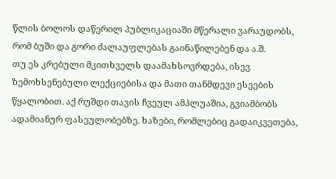წლის ბოლოს დაწერილ პუბლიკაციაში მწერალი ვარაუდობს, რომ ბუში და გორი ძალაუფლებას გაინაწილებენ და ა.შ.
თუ ეს კრებული მკითხველს დაამახსოვრდება, ისევ ზემოხსენებული ლექციებისა და მათი თანმდევი ესეების წყალობით. აქ რუშდი თავის ჩვეულ ამპლუაშია, გვიამბობს ადამიანურ ფასეულობებზე. ხაზები, რომლებიც გადაიკვეთება,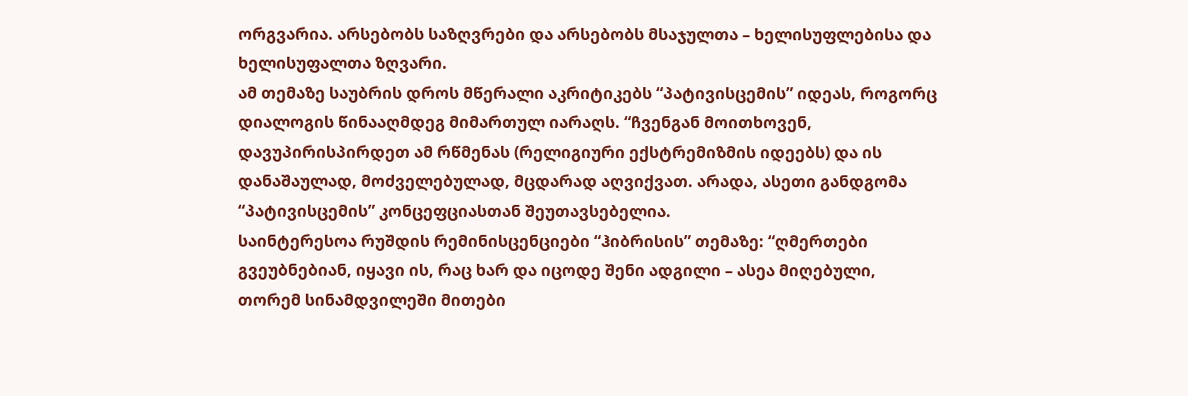ორგვარია. არსებობს საზღვრები და არსებობს მსაჯულთა – ხელისუფლებისა და ხელისუფალთა ზღვარი.
ამ თემაზე საუბრის დროს მწერალი აკრიტიკებს “პატივისცემის” იდეას, როგორც დიალოგის წინააღმდეგ მიმართულ იარაღს. “ჩვენგან მოითხოვენ, დავუპირისპირდეთ ამ რწმენას (რელიგიური ექსტრემიზმის იდეებს) და ის დანაშაულად, მოძველებულად, მცდარად აღვიქვათ. არადა, ასეთი განდგომა “პატივისცემის” კონცეფციასთან შეუთავსებელია.
საინტერესოა რუშდის რემინისცენციები “ჰიბრისის” თემაზე: “ღმერთები გვეუბნებიან, იყავი ის, რაც ხარ და იცოდე შენი ადგილი – ასეა მიღებული, თორემ სინამდვილეში მითები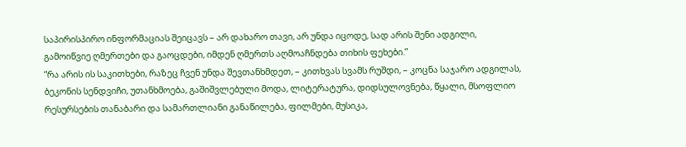საპირისპირო ინფორმაციას შეიცავს – არ დახარო თავი, არ უნდა იცოდე, სად არის შენი ადგილი, გამოიწვიე ღმერთები და გაოცდები, იმდენ ღმერთს აღმოაჩნდება თიხის ფეხები.”
“რა არის ის საკითხები, რაზეც ჩვენ უნდა შევთანხმდეთ, – კითხვას სვამს რუშდი, – კოცნა საჯარო ადგილას, ბეკონის სენდვიჩი, უთანხმოება, გაშიშვლებული მოდა, ლიტერატურა, დიდსულოვნება, წყალი, მსოფლიო რესურსების თანაბარი და სამართლიანი განაწილება, ფილმები, მუსიკა,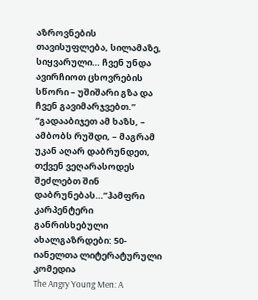აზროვნების თავისუფლება, სილამაზე, სიყვარული… ჩვენ უნდა ავირჩიოთ ცხოვრების სწორი – უშიშარი გზა და ჩვენ გავიმარჯვებთ.”
“გადააბიჯეთ ამ ხაზს, – ამბობს რუშდი, – მაგრამ უკან აღარ დაბრუნდეთ, თქვენ ვეღარასოდეს შეძლებთ შინ დაბრუნებას…”ჰამფრი კარპენტერი
განრისხებული ახალგაზრდები: 50-იანელთა ლიტერატურული კომედია
The Angry Young Men: A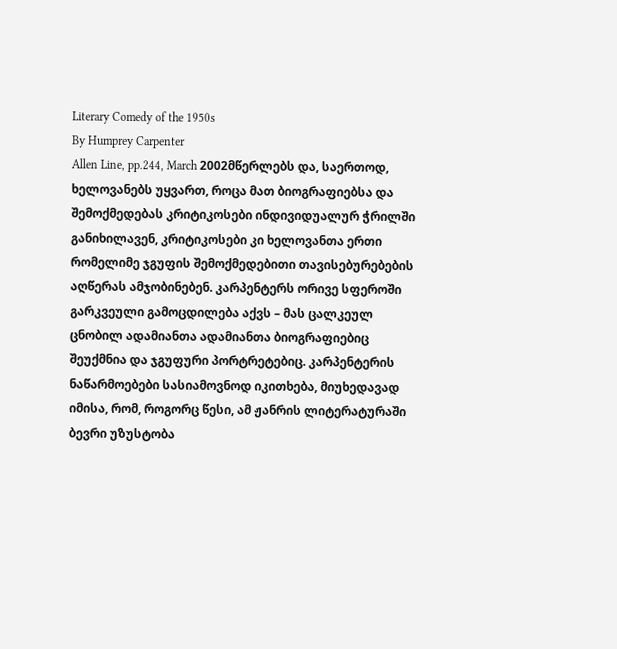Literary Comedy of the 1950s
By Humprey Carpenter
Allen Line, pp.244, March 2002მწერლებს და, საერთოდ, ხელოვანებს უყვართ, როცა მათ ბიოგრაფიებსა და შემოქმედებას კრიტიკოსები ინდივიდუალურ ჭრილში განიხილავენ, კრიტიკოსები კი ხელოვანთა ერთი რომელიმე ჯგუფის შემოქმედებითი თავისებურებების აღწერას ამჯობინებენ. კარპენტერს ორივე სფეროში გარკვეული გამოცდილება აქვს – მას ცალკეულ ცნობილ ადამიანთა ადამიანთა ბიოგრაფიებიც შეუქმნია და ჯგუფური პორტრეტებიც. კარპენტერის ნაწარმოებები სასიამოვნოდ იკითხება, მიუხედავად იმისა, რომ, როგორც წესი, ამ ჟანრის ლიტერატურაში ბევრი უზუსტობა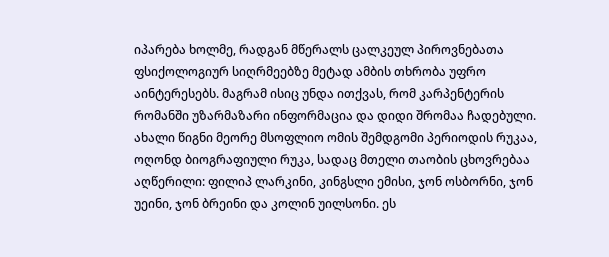იპარება ხოლმე, რადგან მწერალს ცალკეულ პიროვნებათა ფსიქოლოგიურ სიღრმეებზე მეტად ამბის თხრობა უფრო აინტერესებს. მაგრამ ისიც უნდა ითქვას, რომ კარპენტერის რომანში უზარმაზარი ინფორმაცია და დიდი შრომაა ჩადებული.
ახალი წიგნი მეორე მსოფლიო ომის შემდგომი პერიოდის რუკაა, ოღონდ ბიოგრაფიული რუკა, სადაც მთელი თაობის ცხოვრებაა აღწერილი: ფილიპ ლარკინი, კინგსლი ემისი, ჯონ ოსბორნი, ჯონ უეინი, ჯონ ბრეინი და კოლინ უილსონი. ეს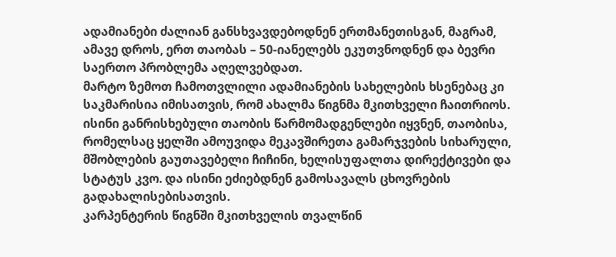ადამიანები ძალიან განსხვავდებოდნენ ერთმანეთისგან, მაგრამ, ამავე დროს, ერთ თაობას – 50-იანელებს ეკუთვნოდნენ და ბევრი საერთო პრობლემა აღელვებდათ.
მარტო ზემოთ ჩამოთვლილი ადამიანების სახელების ხსენებაც კი საკმარისია იმისათვის, რომ ახალმა წიგნმა მკითხველი ჩაითრიოს. ისინი განრისხებული თაობის წარმომადგენლები იყვნენ, თაობისა, რომელსაც ყელში ამოუვიდა მეკავშირეთა გამარჯვების სიხარული, მშობლების გაუთავებელი ჩიჩინი, ხელისუფალთა დირექტივები და სტატუს კვო. და ისინი ეძიებდნენ გამოსავალს ცხოვრების გადახალისებისათვის.
კარპენტერის წიგნში მკითხველის თვალწინ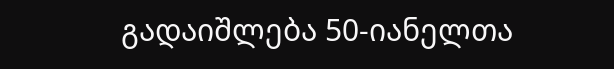გადაიშლება 50-იანელთა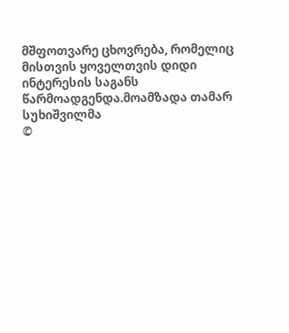მშფოთვარე ცხოვრება, რომელიც მისთვის ყოველთვის დიდი ინტერესის საგანს წარმოადგენდა.მოამზადა თამარ სუხიშვილმა
©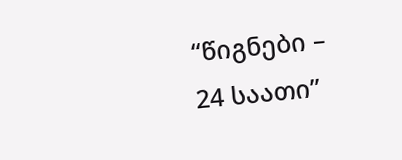“წიგნები – 24 საათი”